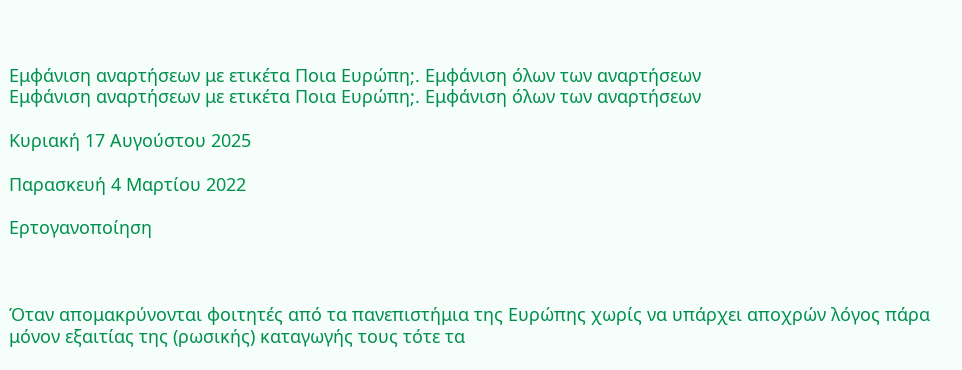Εμφάνιση αναρτήσεων με ετικέτα Ποια Ευρώπη;. Εμφάνιση όλων των αναρτήσεων
Εμφάνιση αναρτήσεων με ετικέτα Ποια Ευρώπη;. Εμφάνιση όλων των αναρτήσεων

Κυριακή 17 Αυγούστου 2025

Παρασκευή 4 Μαρτίου 2022

Ερτογανοποίηση



Όταν απομακρύνονται φοιτητές από τα πανεπιστήμια της Ευρώπης χωρίς να υπάρχει αποχρών λόγος πάρα μόνον εξαιτίας της (ρωσικής) καταγωγής τους τότε τα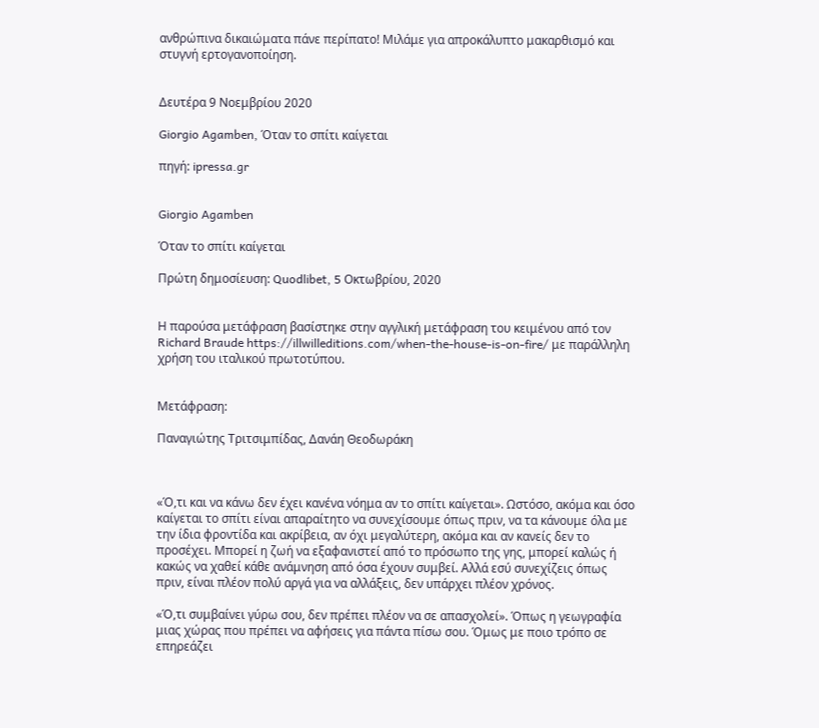ανθρώπινα δικαιώματα πάνε περίπατο! Μιλάμε για απροκάλυπτο μακαρθισμό και στυγνή ερτογανοποίηση.


Δευτέρα 9 Νοεμβρίου 2020

Giorgio Agamben, Όταν το σπίτι καίγεται

πηγή: ipressa.gr


Giorgio Agamben

Όταν το σπίτι καίγεται

Πρώτη δημοσίευση: Quodlibet, 5 Οκτωβρίου, 2020


Η παρούσα μετάφραση βασίστηκε στην αγγλική μετάφραση του κειμένου από τον Richard Braude https://illwilleditions.com/when-the-house-is-on-fire/ με παράλληλη χρήση του ιταλικού πρωτοτύπου.


Μετάφραση:

Παναγιώτης Τριτσιμπίδας, Δανάη Θεοδωράκη



«Ό,τι και να κάνω δεν έχει κανένα νόημα αν το σπίτι καίγεται». Ωστόσο, ακόμα και όσο καίγεται το σπίτι είναι απαραίτητο να συνεχίσουμε όπως πριν, να τα κάνουμε όλα με την ίδια φροντίδα και ακρίβεια, αν όχι μεγαλύτερη, ακόμα και αν κανείς δεν το προσέχει. Μπορεί η ζωή να εξαφανιστεί από το πρόσωπο της γης, μπορεί καλώς ή κακώς να χαθεί κάθε ανάμνηση από όσα έχουν συμβεί. Αλλά εσύ συνεχίζεις όπως πριν, είναι πλέον πολύ αργά για να αλλάξεις, δεν υπάρχει πλέον χρόνος.

«Ό,τι συμβαίνει γύρω σου, δεν πρέπει πλέον να σε απασχολεί». Όπως η γεωγραφία μιας χώρας που πρέπει να αφήσεις για πάντα πίσω σου. Όμως με ποιο τρόπο σε επηρεάζει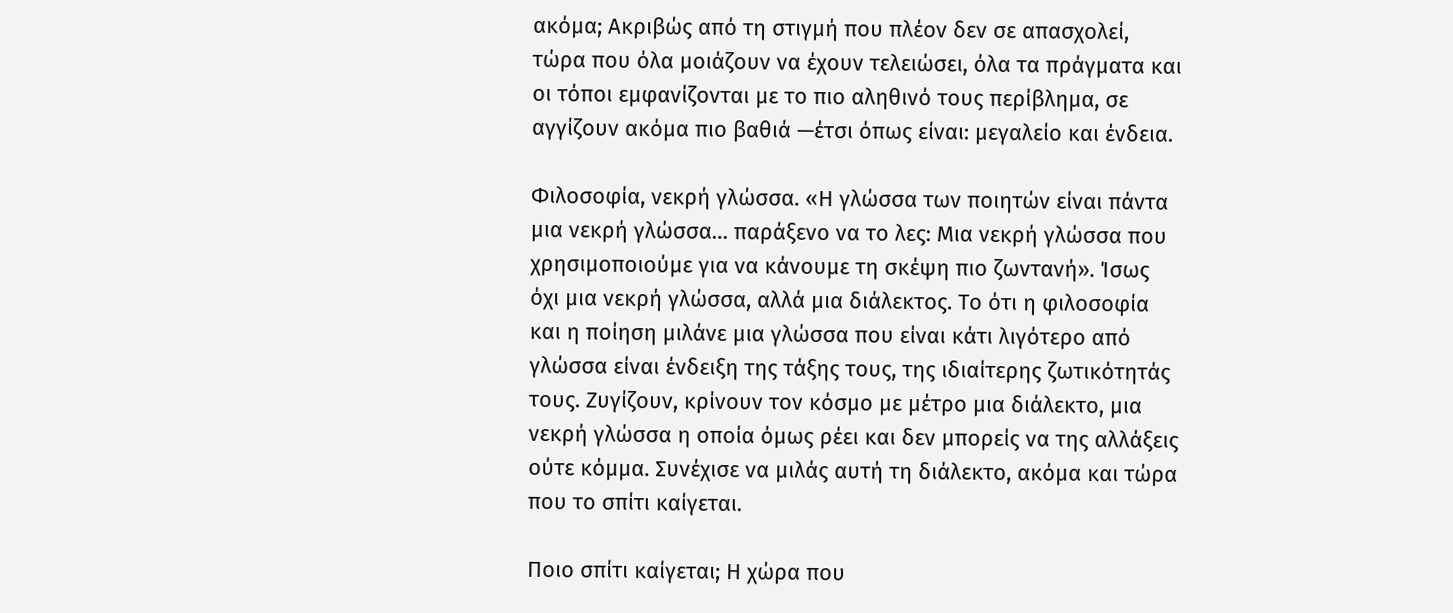ακόμα; Ακριβώς από τη στιγμή που πλέον δεν σε απασχολεί, τώρα που όλα μοιάζουν να έχουν τελειώσει, όλα τα πράγματα και οι τόποι εμφανίζονται με το πιο αληθινό τους περίβλημα, σε αγγίζουν ακόμα πιο βαθιά —έτσι όπως είναι: μεγαλείο και ένδεια.

Φιλοσοφία, νεκρή γλώσσα. «Η γλώσσα των ποιητών είναι πάντα μια νεκρή γλώσσα… παράξενο να το λες: Μια νεκρή γλώσσα που χρησιμοποιούμε για να κάνουμε τη σκέψη πιο ζωντανή». Ίσως όχι μια νεκρή γλώσσα, αλλά μια διάλεκτος. Το ότι η φιλοσοφία και η ποίηση μιλάνε μια γλώσσα που είναι κάτι λιγότερο από γλώσσα είναι ένδειξη της τάξης τους, της ιδιαίτερης ζωτικότητάς τους. Ζυγίζουν, κρίνουν τον κόσμο με μέτρο μια διάλεκτο, μια νεκρή γλώσσα η οποία όμως ρέει και δεν μπορείς να της αλλάξεις ούτε κόμμα. Συνέχισε να μιλάς αυτή τη διάλεκτο, ακόμα και τώρα που το σπίτι καίγεται.

Ποιο σπίτι καίγεται; Η χώρα που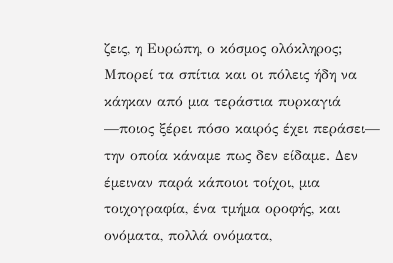ζεις, η Ευρώπη, ο κόσμος ολόκληρος; Μπορεί τα σπίτια και οι πόλεις ήδη να κάηκαν από μια τεράστια πυρκαγιά —ποιος ξέρει πόσο καιρός έχει περάσει— την οποία κάναμε πως δεν είδαμε. Δεν έμειναν παρά κάποιοι τοίχοι, μια τοιχογραφία, ένα τμήμα οροφής, και ονόματα, πολλά ονόματα,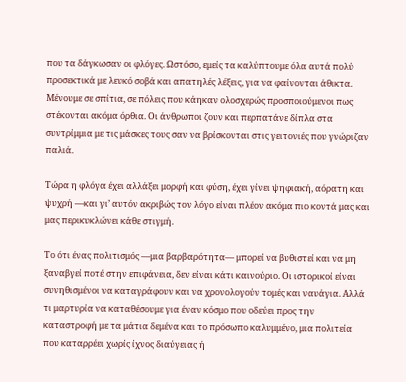που τα δάγκωσαν οι φλόγες. Ωστόσο, εμείς τα καλύπτουμε όλα αυτά πολύ προσεκτικά με λευκό σοβά και απατηλές λέξεις, για να φαίνονται άθικτα. Μένουμε σε σπίτια, σε πόλεις που κάηκαν ολοσχερώς προσποιούμενοι πως στέκονται ακόμα όρθια. Οι άνθρωποι ζουν και περπατάνε δίπλα στα συντρίμμια με τις μάσκες τους σαν να βρίσκονται στις γειτονιές που γνώριζαν παλιά.

Τώρα η φλόγα έχει αλλάξει μορφή και φύση, έχει γίνει ψηφιακή, αόρατη και ψυχρή —και γι’ αυτόν ακριβώς τον λόγο είναι πλέον ακόμα πιο κοντά μας και μας περικυκλώνει κάθε στιγμή.

Το ότι ένας πολιτισμός —μια βαρβαρότητα— μπορεί να βυθιστεί και να μη ξαναβγεί ποτέ στην επιφάνεια, δεν είναι κάτι καινούριο. Οι ιστορικοί είναι συνηθισμένοι να καταγράφουν και να χρονολογούν τομές και ναυάγια. Αλλά τι μαρτυρία να καταθέσουμε για έναν κόσμο που οδεύει προς την καταστροφή με τα μάτια δεμένα και το πρόσωπο καλυμμένο, μια πολιτεία που καταρρέει χωρίς ίχνος διαύγειας ή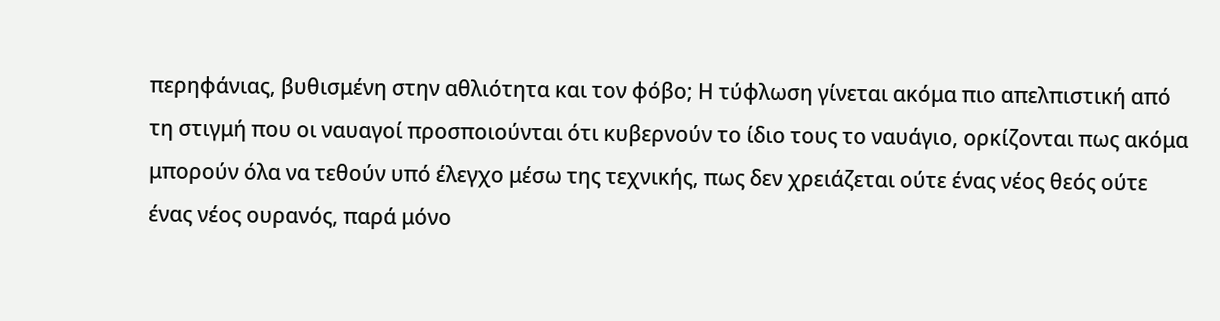περηφάνιας, βυθισμένη στην αθλιότητα και τον φόβο; Η τύφλωση γίνεται ακόμα πιο απελπιστική από τη στιγμή που οι ναυαγοί προσποιούνται ότι κυβερνούν το ίδιο τους το ναυάγιο, ορκίζονται πως ακόμα μπορούν όλα να τεθούν υπό έλεγχο μέσω της τεχνικής, πως δεν χρειάζεται ούτε ένας νέος θεός ούτε ένας νέος ουρανός, παρά μόνο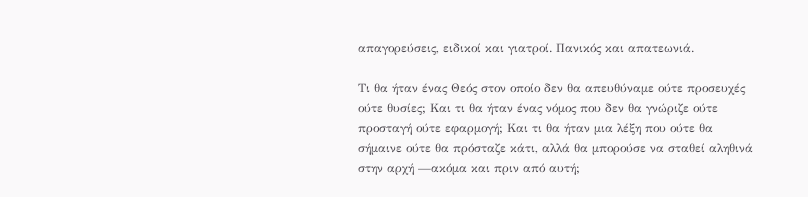απαγορεύσεις, ειδικοί και γιατροί. Πανικός και απατεωνιά.

Τι θα ήταν ένας Θεός στον οποίο δεν θα απευθύναμε ούτε προσευχές ούτε θυσίες; Και τι θα ήταν ένας νόμος που δεν θα γνώριζε ούτε προσταγή ούτε εφαρμογή; Και τι θα ήταν μια λέξη που ούτε θα σήμαινε ούτε θα πρόσταζε κάτι, αλλά θα μπορούσε να σταθεί αληθινά στην αρχή —ακόμα και πριν από αυτή;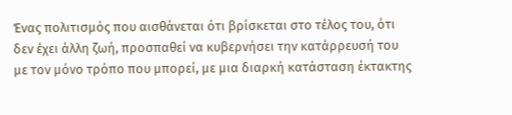Ένας πολιτισμός που αισθάνεται ότι βρίσκεται στο τέλος του, ότι δεν έχει άλλη ζωή, προσπαθεί να κυβερνήσει την κατάρρευσή του με τον μόνο τρόπο που μπορεί, με μια διαρκή κατάσταση έκτακτης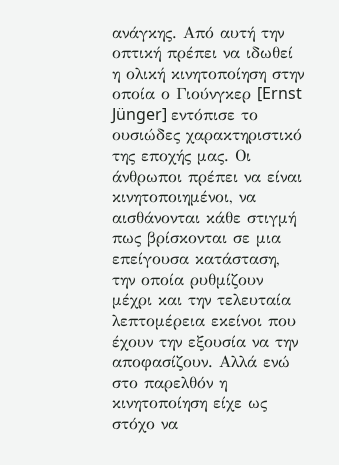ανάγκης. Από αυτή την οπτική πρέπει να ιδωθεί η ολική κινητοποίηση στην οποία ο Γιούνγκερ [Ernst Jünger] εντόπισε το ουσιώδες χαρακτηριστικό της εποχής μας. Οι άνθρωποι πρέπει να είναι κινητοποιημένοι, να αισθάνονται κάθε στιγμή πως βρίσκονται σε μια επείγουσα κατάσταση, την οποία ρυθμίζουν μέχρι και την τελευταία λεπτομέρεια εκείνοι που έχουν την εξουσία να την αποφασίζουν. Αλλά ενώ στο παρελθόν η κινητοποίηση είχε ως στόχο να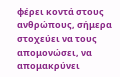φέρει κοντά στους ανθρώπους, σήμερα στοχεύει να τους απομονώσει, να απομακρύνει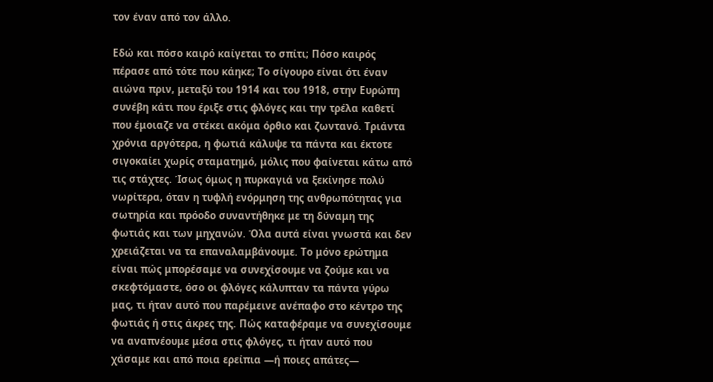τον έναν από τον άλλο.

Εδώ και πόσο καιρό καίγεται το σπίτι; Πόσο καιρός πέρασε από τότε που κάηκε; Το σίγουρο είναι ότι έναν αιώνα πριν, μεταξύ του 1914 και του 1918, στην Ευρώπη συνέβη κάτι που έριξε στις φλόγες και την τρέλα καθετί που έμοιαζε να στέκει ακόμα όρθιο και ζωντανό. Τριάντα χρόνια αργότερα, η φωτιά κάλυψε τα πάντα και έκτοτε σιγοκαίει χωρίς σταματημό, μόλις που φαίνεται κάτω από τις στάχτες. Ίσως όμως η πυρκαγιά να ξεκίνησε πολύ νωρίτερα, όταν η τυφλή ενόρμηση της ανθρωπότητας για σωτηρία και πρόοδο συναντήθηκε με τη δύναμη της φωτιάς και των μηχανών. Όλα αυτά είναι γνωστά και δεν χρειάζεται να τα επαναλαμβάνουμε. Το μόνο ερώτημα είναι πώς μπορέσαμε να συνεχίσουμε να ζούμε και να σκεφτόμαστε, όσο οι φλόγες κάλυπταν τα πάντα γύρω μας, τι ήταν αυτό που παρέμεινε ανέπαφο στο κέντρο της φωτιάς ή στις άκρες της. Πώς καταφέραμε να συνεχίσουμε να αναπνέουμε μέσα στις φλόγες, τι ήταν αυτό που χάσαμε και από ποια ερείπια —ή ποιες απάτες—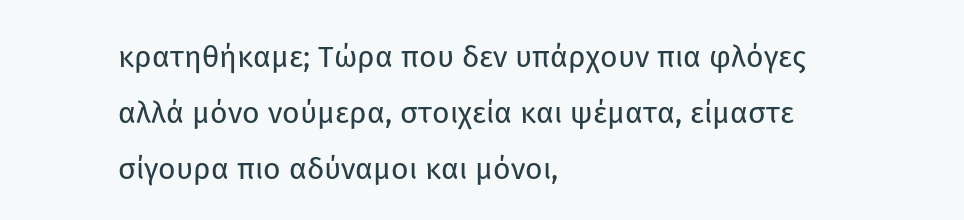κρατηθήκαμε; Τώρα που δεν υπάρχουν πια φλόγες αλλά μόνο νούμερα, στοιχεία και ψέματα, είμαστε σίγουρα πιο αδύναμοι και μόνοι,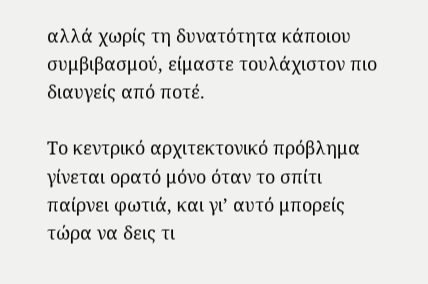αλλά χωρίς τη δυνατότητα κάποιου συμβιβασμού, είμαστε τουλάχιστον πιο διαυγείς από ποτέ.

Το κεντρικό αρχιτεκτονικό πρόβλημα γίνεται ορατό μόνο όταν το σπίτι παίρνει φωτιά, και γι’ αυτό μπορείς τώρα να δεις τι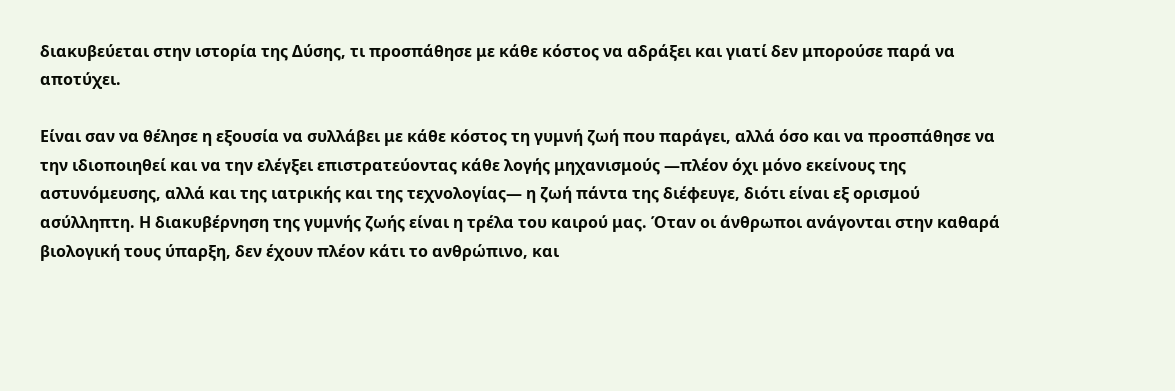διακυβεύεται στην ιστορία της Δύσης, τι προσπάθησε με κάθε κόστος να αδράξει και γιατί δεν μπορούσε παρά να αποτύχει.

Είναι σαν να θέλησε η εξουσία να συλλάβει με κάθε κόστος τη γυμνή ζωή που παράγει, αλλά όσο και να προσπάθησε να την ιδιοποιηθεί και να την ελέγξει επιστρατεύοντας κάθε λογής μηχανισμούς —πλέον όχι μόνο εκείνους της αστυνόμευσης, αλλά και της ιατρικής και της τεχνολογίας— η ζωή πάντα της διέφευγε, διότι είναι εξ ορισμού ασύλληπτη. Η διακυβέρνηση της γυμνής ζωής είναι η τρέλα του καιρού μας. Όταν οι άνθρωποι ανάγονται στην καθαρά βιολογική τους ύπαρξη, δεν έχουν πλέον κάτι το ανθρώπινο, και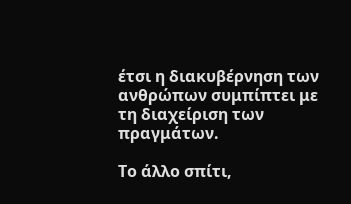έτσι η διακυβέρνηση των ανθρώπων συμπίπτει με τη διαχείριση των πραγμάτων.

Το άλλο σπίτι,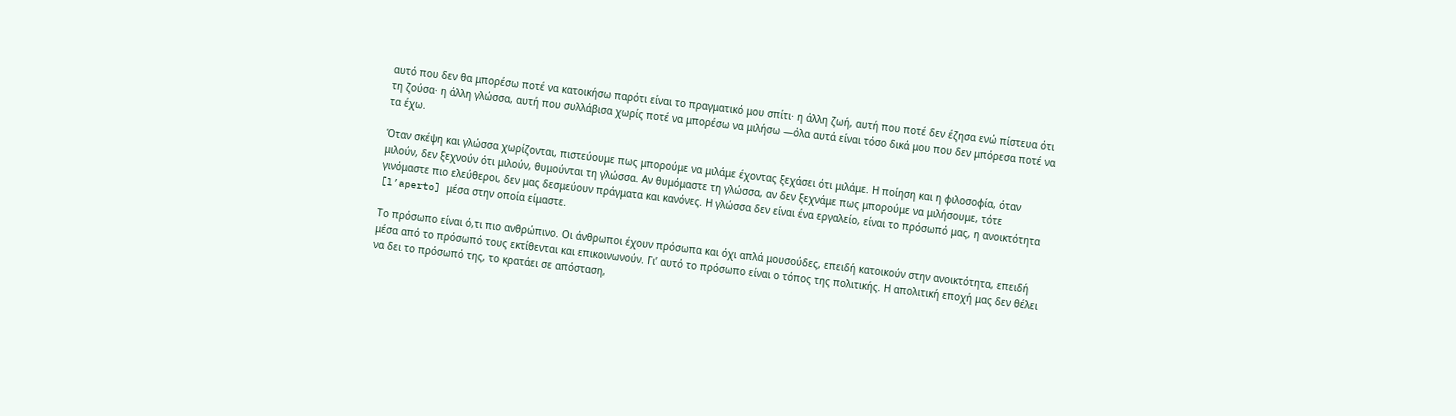αυτό που δεν θα μπορέσω ποτέ να κατοικήσω παρότι είναι το πραγματικό μου σπίτι· η άλλη ζωή, αυτή που ποτέ δεν έζησα ενώ πίστευα ότι τη ζούσα· η άλλη γλώσσα, αυτή που συλλάβισα χωρίς ποτέ να μπορέσω να μιλήσω —όλα αυτά είναι τόσο δικά μου που δεν μπόρεσα ποτέ να τα έχω.

Όταν σκέψη και γλώσσα χωρίζονται, πιστεύουμε πως μπορούμε να μιλάμε έχοντας ξεχάσει ότι μιλάμε. Η ποίηση και η φιλοσοφία, όταν μιλούν, δεν ξεχνούν ότι μιλούν, θυμούνται τη γλώσσα. Αν θυμόμαστε τη γλώσσα, αν δεν ξεχνάμε πως μπορούμε να μιλήσουμε, τότε γινόμαστε πιο ελεύθεροι, δεν μας δεσμεύουν πράγματα και κανόνες. Η γλώσσα δεν είναι ένα εργαλείο, είναι το πρόσωπό μας, η ανοικτότητα [l’aperto] μέσα στην οποία είμαστε.

Το πρόσωπο είναι ό,τι πιο ανθρώπινο. Οι άνθρωποι έχουν πρόσωπα και όχι απλά μουσούδες, επειδή κατοικούν στην ανοικτότητα, επειδή μέσα από το πρόσωπό τους εκτίθενται και επικοινωνούν. Γι’ αυτό το πρόσωπο είναι ο τόπος της πολιτικής. Η απολιτική εποχή μας δεν θέλει να δει το πρόσωπό της, το κρατάει σε απόσταση,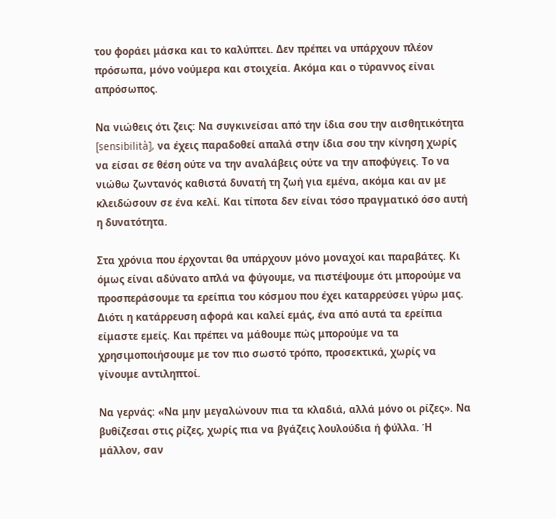του φοράει μάσκα και το καλύπτει. Δεν πρέπει να υπάρχουν πλέον πρόσωπα, μόνο νούμερα και στοιχεία. Ακόμα και ο τύραννος είναι απρόσωπος.

Να νιώθεις ότι ζεις: Να συγκινείσαι από την ίδια σου την αισθητικότητα [sensibilità], να έχεις παραδοθεί απαλά στην ίδια σου την κίνηση χωρίς να είσαι σε θέση ούτε να την αναλάβεις ούτε να την αποφύγεις. Το να νιώθω ζωντανός καθιστά δυνατή τη ζωή για εμένα, ακόμα και αν με κλειδώσουν σε ένα κελί. Και τίποτα δεν είναι τόσο πραγματικό όσο αυτή η δυνατότητα.

Στα χρόνια που έρχονται θα υπάρχουν μόνο μοναχοί και παραβάτες. Κι όμως είναι αδύνατο απλά να φύγουμε, να πιστέψουμε ότι μπορούμε να προσπεράσουμε τα ερείπια του κόσμου που έχει καταρρεύσει γύρω μας. Διότι η κατάρρευση αφορά και καλεί εμάς, ένα από αυτά τα ερείπια είμαστε εμείς. Και πρέπει να μάθουμε πώς μπορούμε να τα χρησιμοποιήσουμε με τον πιο σωστό τρόπο, προσεκτικά, χωρίς να γίνουμε αντιληπτοί.

Να γερνάς: «Να μην μεγαλώνουν πια τα κλαδιά, αλλά μόνο οι ρίζες». Να βυθίζεσαι στις ρίζες, χωρίς πια να βγάζεις λουλούδια ή φύλλα. Ή μάλλον, σαν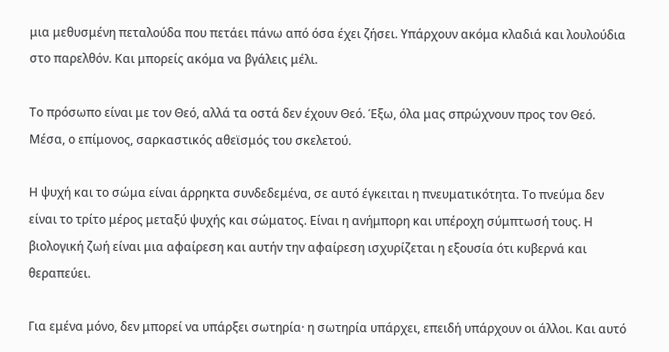μια μεθυσμένη πεταλούδα που πετάει πάνω από όσα έχει ζήσει. Υπάρχουν ακόμα κλαδιά και λουλούδια στο παρελθόν. Και μπορείς ακόμα να βγάλεις μέλι.

Το πρόσωπο είναι με τον Θεό, αλλά τα οστά δεν έχουν Θεό. Έξω, όλα μας σπρώχνουν προς τον Θεό. Μέσα, ο επίμονος, σαρκαστικός αθεϊσμός του σκελετού.

Η ψυχή και το σώμα είναι άρρηκτα συνδεδεμένα, σε αυτό έγκειται η πνευματικότητα. Το πνεύμα δεν είναι το τρίτο μέρος μεταξύ ψυχής και σώματος. Είναι η ανήμπορη και υπέροχη σύμπτωσή τους. Η βιολογική ζωή είναι μια αφαίρεση και αυτήν την αφαίρεση ισχυρίζεται η εξουσία ότι κυβερνά και θεραπεύει.

Για εμένα μόνο, δεν μπορεί να υπάρξει σωτηρία· η σωτηρία υπάρχει, επειδή υπάρχουν οι άλλοι. Και αυτό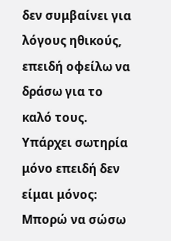δεν συμβαίνει για λόγους ηθικούς, επειδή οφείλω να δράσω για το καλό τους. Υπάρχει σωτηρία μόνο επειδή δεν είμαι μόνος: Μπορώ να σώσω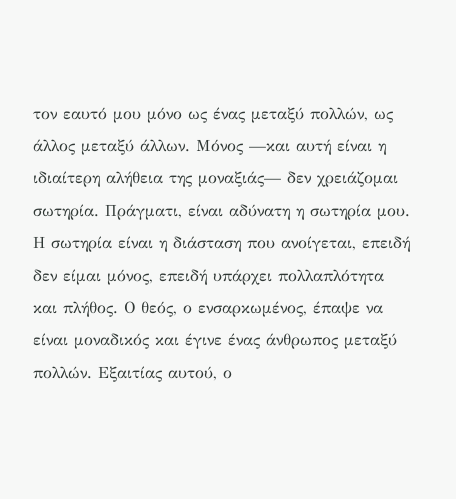τον εαυτό μου μόνο ως ένας μεταξύ πολλών, ως άλλος μεταξύ άλλων. Μόνος —και αυτή είναι η ιδιαίτερη αλήθεια της μοναξιάς— δεν χρειάζομαι σωτηρία. Πράγματι, είναι αδύνατη η σωτηρία μου. Η σωτηρία είναι η διάσταση που ανοίγεται, επειδή δεν είμαι μόνος, επειδή υπάρχει πολλαπλότητα και πλήθος. Ο θεός, ο ενσαρκωμένος, έπαψε να είναι μοναδικός και έγινε ένας άνθρωπος μεταξύ πολλών. Εξαιτίας αυτού, ο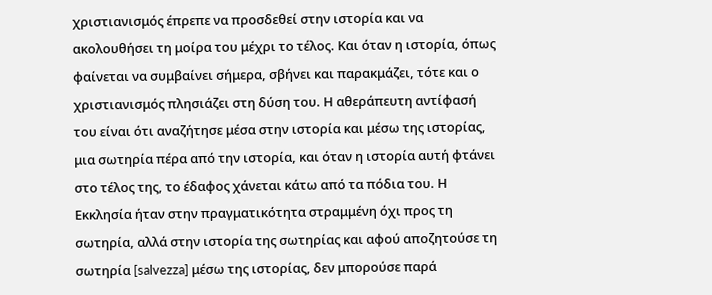χριστιανισμός έπρεπε να προσδεθεί στην ιστορία και να ακολουθήσει τη μοίρα του μέχρι το τέλος. Και όταν η ιστορία, όπως φαίνεται να συμβαίνει σήμερα, σβήνει και παρακμάζει, τότε και ο χριστιανισμός πλησιάζει στη δύση του. Η αθεράπευτη αντίφασή του είναι ότι αναζήτησε μέσα στην ιστορία και μέσω της ιστορίας, μια σωτηρία πέρα από την ιστορία, και όταν η ιστορία αυτή φτάνει στο τέλος της, το έδαφος χάνεται κάτω από τα πόδια του. Η Εκκλησία ήταν στην πραγματικότητα στραμμένη όχι προς τη σωτηρία, αλλά στην ιστορία της σωτηρίας και αφού αποζητούσε τη σωτηρία [salvezza] μέσω της ιστορίας, δεν μπορούσε παρά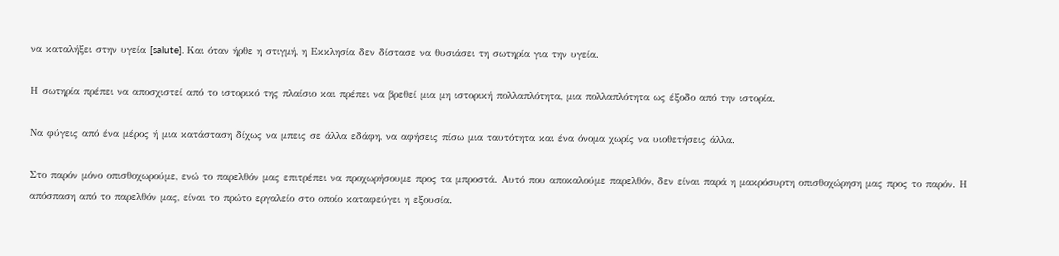να καταλήξει στην υγεία [salute]. Και όταν ήρθε η στιγμή, η Εκκλησία δεν δίστασε να θυσιάσει τη σωτηρία για την υγεία.

Η σωτηρία πρέπει να αποσχιστεί από το ιστορικό της πλαίσιο και πρέπει να βρεθεί μια μη ιστορική πολλαπλότητα, μια πολλαπλότητα ως έξοδο από την ιστορία.

Να φύγεις από ένα μέρος ή μια κατάσταση δίχως να μπεις σε άλλα εδάφη, να αφήσεις πίσω μια ταυτότητα και ένα όνομα χωρίς να υιοθετήσεις άλλα.

Στο παρόν μόνο οπισθοχωρούμε, ενώ το παρελθόν μας επιτρέπει να προχωρήσουμε προς τα μπροστά. Αυτό που αποκαλούμε παρελθόν, δεν είναι παρά η μακρόσυρτη οπισθοχώρηση μας προς το παρόν. Η απόσπαση από το παρελθόν μας, είναι το πρώτο εργαλείο στο οποίο καταφεύγει η εξουσία.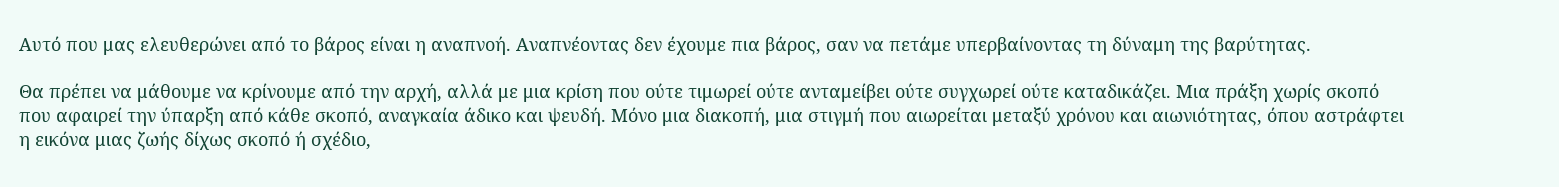Αυτό που μας ελευθερώνει από το βάρος είναι η αναπνοή. Αναπνέοντας δεν έχουμε πια βάρος, σαν να πετάμε υπερβαίνοντας τη δύναμη της βαρύτητας.

Θα πρέπει να μάθουμε να κρίνουμε από την αρχή, αλλά με μια κρίση που ούτε τιμωρεί ούτε ανταμείβει ούτε συγχωρεί ούτε καταδικάζει. Μια πράξη χωρίς σκοπό που αφαιρεί την ύπαρξη από κάθε σκοπό, αναγκαία άδικο και ψευδή. Μόνο μια διακοπή, μια στιγμή που αιωρείται μεταξύ χρόνου και αιωνιότητας, όπου αστράφτει η εικόνα μιας ζωής δίχως σκοπό ή σχέδιο,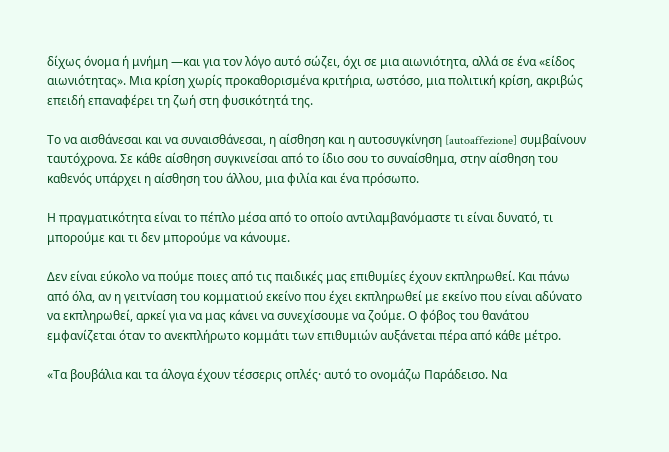δίχως όνομα ή μνήμη —και για τον λόγο αυτό σώζει, όχι σε μια αιωνιότητα, αλλά σε ένα «είδος αιωνιότητας». Μια κρίση χωρίς προκαθορισμένα κριτήρια, ωστόσο, μια πολιτική κρίση, ακριβώς επειδή επαναφέρει τη ζωή στη φυσικότητά της.

Το να αισθάνεσαι και να συναισθάνεσαι, η αίσθηση και η αυτοσυγκίνηση [autoaffezione] συμβαίνουν ταυτόχρονα. Σε κάθε αίσθηση συγκινείσαι από το ίδιο σου το συναίσθημα, στην αίσθηση του καθενός υπάρχει η αίσθηση του άλλου, μια φιλία και ένα πρόσωπο.

Η πραγματικότητα είναι το πέπλο μέσα από το οποίο αντιλαμβανόμαστε τι είναι δυνατό, τι μπορούμε και τι δεν μπορούμε να κάνουμε.

Δεν είναι εύκολο να πούμε ποιες από τις παιδικές μας επιθυμίες έχουν εκπληρωθεί. Και πάνω από όλα, αν η γειτνίαση του κομματιού εκείνο που έχει εκπληρωθεί με εκείνο που είναι αδύνατο να εκπληρωθεί, αρκεί για να μας κάνει να συνεχίσουμε να ζούμε. Ο φόβος του θανάτου εμφανίζεται όταν το ανεκπλήρωτο κομμάτι των επιθυμιών αυξάνεται πέρα από κάθε μέτρο.

«Τα βουβάλια και τα άλογα έχουν τέσσερις οπλές· αυτό το ονομάζω Παράδεισο. Να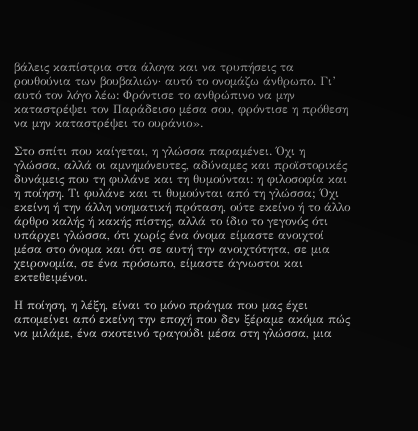βάλεις καπίστρια στα άλογα και να τρυπήσεις τα ρουθούνια των βουβαλιών· αυτό το ονομάζω άνθρωπο. Γι’ αυτό τον λόγο λέω: Φρόντισε το ανθρώπινο να μην καταστρέψει τον Παράδεισο μέσα σου, φρόντισε η πρόθεση να μην καταστρέψει το ουράνιο».

Στο σπίτι που καίγεται, η γλώσσα παραμένει. Όχι η γλώσσα, αλλά οι αμνημόνευτες, αδύναμες και προϊστορικές δυνάμεις που τη φυλάνε και τη θυμούνται: η φιλοσοφία και η ποίηση. Τι φυλάνε και τι θυμούνται από τη γλώσσα; Όχι εκείνη ή την άλλη νοηματική πρόταση, ούτε εκείνο ή το άλλο άρθρο καλής ή κακής πίστης, αλλά το ίδιο το γεγονός ότι υπάρχει γλώσσα, ότι χωρίς ένα όνομα είμαστε ανοιχτοί μέσα στο όνομα και ότι σε αυτή την ανοιχτότητα, σε μια χειρονομία, σε ένα πρόσωπο, είμαστε άγνωστοι και εκτεθειμένοι.

Η ποίηση, η λέξη, είναι το μόνο πράγμα που μας έχει απομείνει από εκείνη την εποχή που δεν ξέραμε ακόμα πώς να μιλάμε, ένα σκοτεινό τραγούδι μέσα στη γλώσσα, μια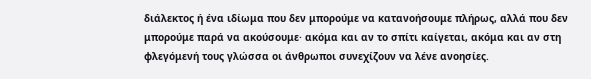διάλεκτος ή ένα ιδίωμα που δεν μπορούμε να κατανοήσουμε πλήρως, αλλά που δεν μπορούμε παρά να ακούσουμε· ακόμα και αν το σπίτι καίγεται, ακόμα και αν στη φλεγόμενή τους γλώσσα οι άνθρωποι συνεχίζουν να λένε ανοησίες.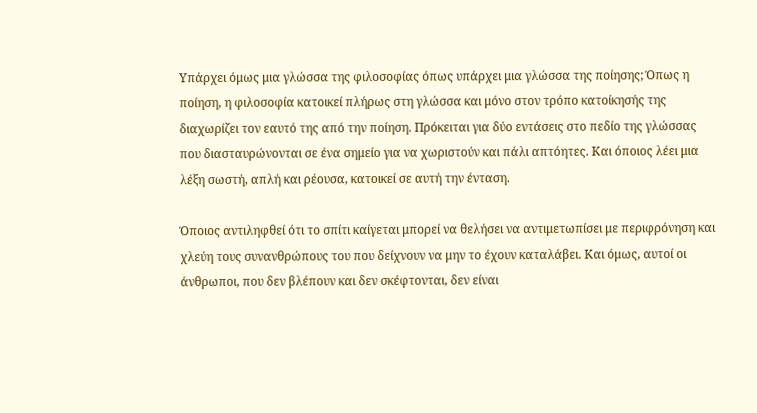Υπάρχει όμως μια γλώσσα της φιλοσοφίας όπως υπάρχει μια γλώσσα της ποίησης; Όπως η ποίηση, η φιλοσοφία κατοικεί πλήρως στη γλώσσα και μόνο στον τρόπο κατοίκησής της διαχωρίζει τον εαυτό της από την ποίηση. Πρόκειται για δύο εντάσεις στο πεδίο της γλώσσας που διασταυρώνονται σε ένα σημείο για να χωριστούν και πάλι απτόητες. Και όποιος λέει μια λέξη σωστή, απλή και ρέουσα, κατοικεί σε αυτή την ένταση.

Όποιος αντιληφθεί ότι το σπίτι καίγεται μπορεί να θελήσει να αντιμετωπίσει με περιφρόνηση και χλεύη τους συνανθρώπους του που δείχνουν να μην το έχουν καταλάβει. Και όμως, αυτοί οι άνθρωποι, που δεν βλέπουν και δεν σκέφτονται, δεν είναι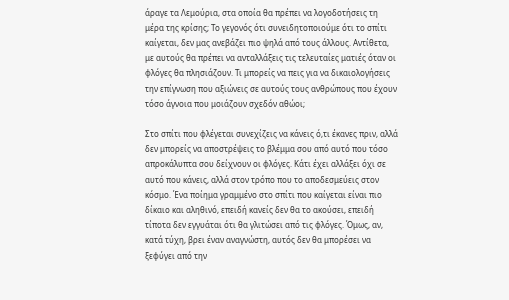άραγε τα Λεμούρια, στα οποία θα πρέπει να λογοδοτήσεις τη μέρα της κρίσης; Το γεγονός ότι συνειδητοποιούμε ότι το σπίτι καίγεται, δεν μας ανεβάζει πιο ψηλά από τους άλλους. Αντίθετα, με αυτούς θα πρέπει να ανταλλάξεις τις τελευταίες ματιές όταν οι φλόγες θα πλησιάζουν. Τι μπορείς να πεις για να δικαιολογήσεις την επίγνωση που αξιώνεις σε αυτούς τους ανθρώπους που έχουν τόσο άγνοια που μοιάζουν σχεδόν αθώοι;

Στο σπίτι που φλέγεται συνεχίζεις να κάνεις ό,τι έκανες πριν, αλλά δεν μπορείς να αποστρέψεις το βλέμμα σου από αυτό που τόσο απροκάλυπτα σου δείχνουν οι φλόγες. Κάτι έχει αλλάξει όχι σε αυτό που κάνεις, αλλά στον τρόπο που το αποδεσμεύεις στον κόσμο. Ένα ποίημα γραμμένο στο σπίτι που καίγεται είναι πιο δίκαιο και αληθινό, επειδή κανείς δεν θα το ακούσει, επειδή τίποτα δεν εγγυάται ότι θα γλιτώσει από τις φλόγες. Όμως, αν, κατά τύχη, βρει έναν αναγνώστη, αυτός δεν θα μπορέσει να ξεφύγει από την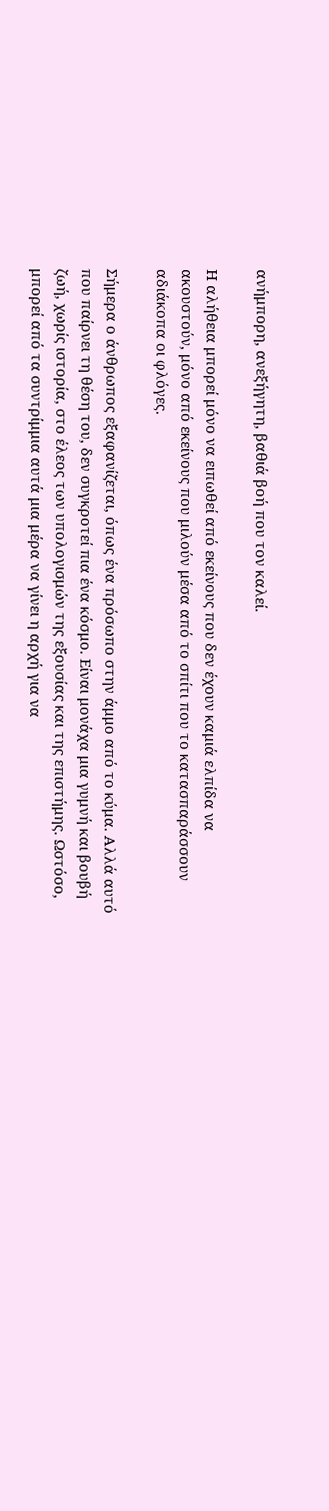ανήμπορη, ανεξήγητη, βαθιά βοή που τον καλεί.

Η αλήθεια μπορεί μόνο να ειπωθεί από εκείνους που δεν έχουν καμιά ελπίδα να ακουστούν, μόνο από εκείνους που μιλούν μέσα από το σπίτι που το κατασπαράσσουν αδιάκοπα οι φλόγες.

Σήμερα ο άνθρωπος εξαφανίζεται, όπως ένα πρόσωπο στην άμμο από το κύμα. Αλλά αυτό που παίρνει τη θέση του, δεν συγκροτεί πια ένα κόσμο. Είναι μονάχα μια γυμνή και βουβή ζωή, χωρίς ιστορία, στο έλεος των υπολογισμών της εξουσίας και της επιστήμης. Ωστόσο, μπορεί από τα συντρίμμια αυτά μια μέρα να γίνει η αρχή για να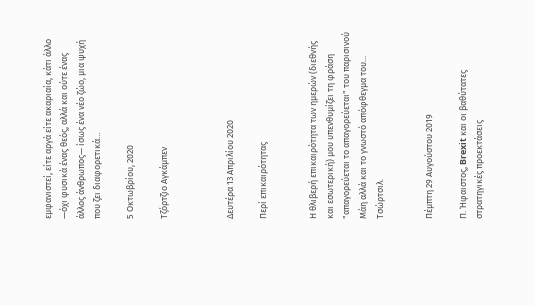εμφανιστεί, είτε αργά είτε ακαριαία, κάτι άλλο —όχι φυσικά ένας θεός, αλλά και ούτε ένας άλλος άνθρωπος— ίσως ένα νέο ζώο, μια ψυχή που ζει διαφορετικά…

5 Οκτωβρίου, 2020

Τζόρτζιο Αγκάμπεν



Δευτέρα 13 Απριλίου 2020

Περί επικαιρότητας


Η θλιβερή επικαιρότητα των ημερών (διεθνής και εσωτερική) μου υπενθυμίζει τη φράση "απαγορεύεται το απαγορεύεται" του παρισινού Μάη αλλά και το γνωστό απόφθεγμα του... Τσώρτσιλ.


Πέμπτη 29 Αυγούστου 2019

Π. Ήφαιστος, Brexit και οι βαθύτατες στρατηγικές προεκτάσεις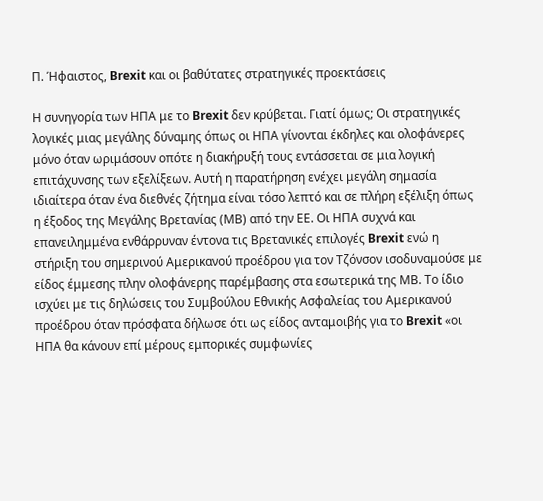Π. Ήφαιστος, Brexit και οι βαθύτατες στρατηγικές προεκτάσεις

Η συνηγορία των ΗΠΑ με το Brexit δεν κρύβεται. Γιατί όμως; Οι στρατηγικές λογικές μιας μεγάλης δύναμης όπως οι ΗΠΑ γίνονται έκδηλες και ολοφάνερες μόνο όταν ωριμάσουν οπότε η διακήρυξή τους εντάσσεται σε μια λογική επιτάχυνσης των εξελίξεων. Αυτή η παρατήρηση ενέχει μεγάλη σημασία ιδιαίτερα όταν ένα διεθνές ζήτημα είναι τόσο λεπτό και σε πλήρη εξέλιξη όπως η έξοδος της Μεγάλης Βρετανίας (ΜΒ) από την ΕΕ. Οι ΗΠΑ συχνά και επανειλημμένα ενθάρρυναν έντονα τις Βρετανικές επιλογές Brexit ενώ η στήριξη του σημερινού Αμερικανού προέδρου για τον Τζόνσον ισοδυναμούσε με είδος έμμεσης πλην ολοφάνερης παρέμβασης στα εσωτερικά της ΜΒ. Το ίδιο ισχύει με τις δηλώσεις του Συμβούλου Εθνικής Ασφαλείας του Αμερικανού προέδρου όταν πρόσφατα δήλωσε ότι ως είδος ανταμοιβής για το Brexit «οι ΗΠΑ θα κάνουν επί μέρους εμπορικές συμφωνίες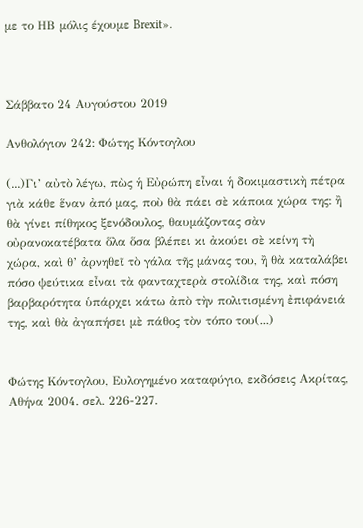με το ΗΒ μόλις έχουμε Brexit».



Σάββατο 24 Αυγούστου 2019

Ανθολόγιον 242: Φώτης Κόντογλου

(...)Γι’ αὐτὸ λέγω, πὼς ἡ Εὐρώπη εἶναι ἡ δοκιμαστικὴ πέτρα γιὰ κάθε ἕναν ἀπό μας, ποὺ θὰ πάει σὲ κάποια χώρα της: ἢ θὰ γίνει πίθηκος ξενόδουλος, θαυμάζοντας σὰν οὐρανοκατέβατα ὅλα ὅσα βλέπει κι ἀκούει σὲ κείνη τὴ χώρα, καὶ θ’ ἀρνηθεῖ τὸ γάλα τῆς μάνας του, ἢ θὰ καταλάβει πόσο ψεύτικα εἶναι τὰ φανταχτερὰ στολίδια της, καὶ πόση βαρβαρότητα ὑπάρχει κάτω ἀπὸ τὴν πολιτισμένη ἐπιφάνειά της, καὶ θὰ ἀγαπήσει μὲ πάθος τὸν τόπο του(...)


Φώτης Κόντογλου, Ευλογημένο καταφύγιο, εκδόσεις Ακρίτας, Αθήνα 2004. σελ. 226-227.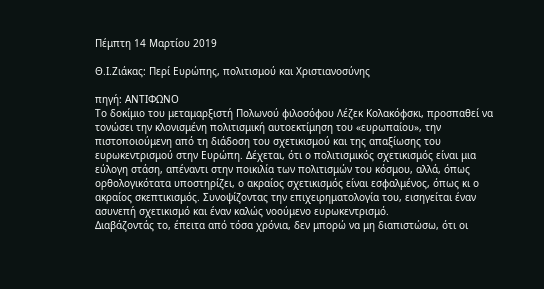Πέμπτη 14 Μαρτίου 2019

Θ.Ι.Ζιάκας: Περί Ευρώπης, πολιτισμού και Χριστιανοσύνης

πηγή: ΑΝΤΙΦΩΝΟ
Το δοκίμιο του μεταμαρξιστή Πολωνού φιλοσόφου Λέζεκ Κολακόφσκι, προσπαθεί να τονώσει την κλονισμένη πολιτισμική αυτοεκτίμηση του «ευρωπαίου», την πιστοποιούμενη από τη διάδοση του σχετικισμού και της απαξίωσης του ευρωκεντρισμού στην Ευρώπη. Δέχεται, ότι ο πολιτισμικός σχετικισμός είναι μια εύλογη στάση, απέναντι στην ποικιλία των πολιτισμών του κόσμου, αλλά, όπως ορθολογικότατα υποστηρίζει, ο ακραίος σχετικισμός είναι εσφαλμένος, όπως κι ο ακραίος σκεπτικισμός. Συνοψίζοντας την επιχειρηματολογία του, εισηγείται έναν ασυνεπή σχετικισμό και έναν καλώς νοούμενο ευρωκεντρισμό.
Διαβάζοντάς το, έπειτα από τόσα χρόνια, δεν μπορώ να μη διαπιστώσω, ότι οι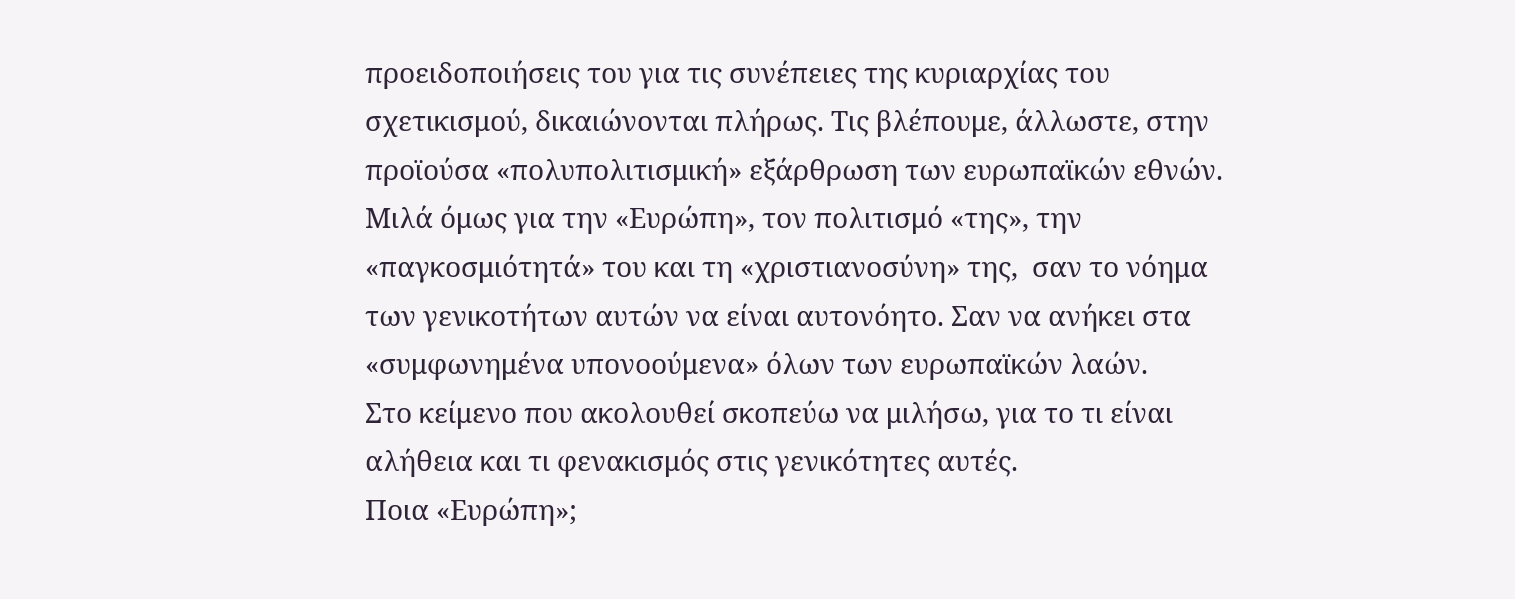προειδοποιήσεις του για τις συνέπειες της κυριαρχίας του σχετικισμού, δικαιώνονται πλήρως. Τις βλέπουμε, άλλωστε, στην προϊούσα «πολυπολιτισμική» εξάρθρωση των ευρωπαϊκών εθνών. Μιλά όμως για την «Ευρώπη», τον πολιτισμό «της», την «παγκοσμιότητά» του και τη «χριστιανοσύνη» της,  σαν το νόημα των γενικοτήτων αυτών να είναι αυτονόητο. Σαν να ανήκει στα «συμφωνημένα υπονοούμενα» όλων των ευρωπαϊκών λαών.
Στο κείμενο που ακολουθεί σκοπεύω να μιλήσω, για το τι είναι αλήθεια και τι φενακισμός στις γενικότητες αυτές.
Ποια «Ευρώπη»;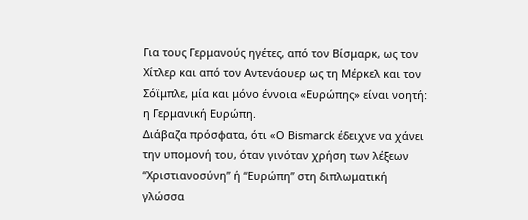Για τους Γερμανούς ηγέτες, από τον Βίσμαρκ, ως τον Χίτλερ και από τον Αντενάουερ ως τη Μέρκελ και τον Σόϊμπλε, μία και μόνο έννοια «Ευρώπης» είναι νοητή: η Γερμανική Ευρώπη.
Διάβαζα πρόσφατα, ότι «Ο Bismarck έδειχνε να χάνει την υπομονή του, όταν γινόταν χρήση των λέξεων “Χριστιανοσύνη” ή “Ευρώπη” στη διπλωματική γλώσσα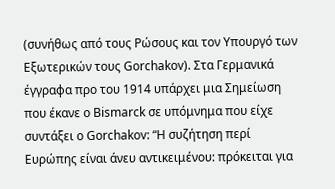(συνήθως από τους Ρώσους και τον Υπουργό των Εξωτερικών τους Gorchakov). Στα Γερμανικά έγγραφα προ του 1914 υπάρχει μια Σημείωση που έκανε ο Bismarck σε υπόμνημα που είχε συντάξει ο Gorchakov: “Η συζήτηση περί Ευρώπης είναι άνευ αντικειμένου: πρόκειται για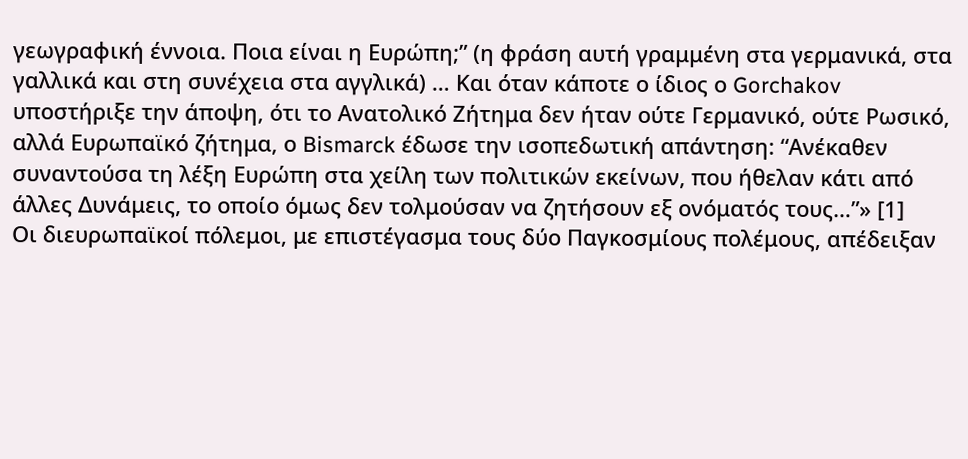γεωγραφική έννοια. Ποια είναι η Ευρώπη;” (η φράση αυτή γραμμένη στα γερμανικά, στα γαλλικά και στη συνέχεια στα αγγλικά) … Και όταν κάποτε ο ίδιος ο Gorchakov υποστήριξε την άποψη, ότι το Ανατολικό Ζήτημα δεν ήταν ούτε Γερμανικό, ούτε Ρωσικό, αλλά Ευρωπαϊκό ζήτημα, ο Bismarck έδωσε την ισοπεδωτική απάντηση: “Ανέκαθεν συναντούσα τη λέξη Ευρώπη στα χείλη των πολιτικών εκείνων, που ήθελαν κάτι από άλλες Δυνάμεις, το οποίο όμως δεν τολμούσαν να ζητήσουν εξ ονόματός τους…”» [1]
Οι διευρωπαϊκοί πόλεμοι, με επιστέγασμα τους δύο Παγκοσμίους πολέμους, απέδειξαν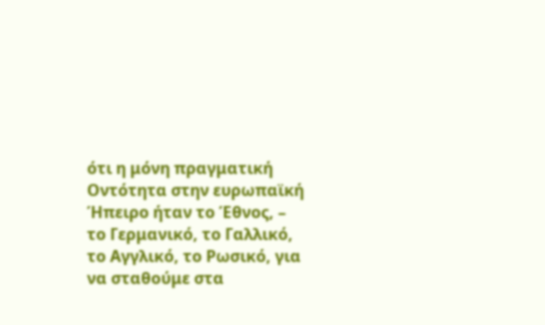ότι η μόνη πραγματική Οντότητα στην ευρωπαϊκή Ήπειρο ήταν το Έθνος, – το Γερμανικό, το Γαλλικό, το Αγγλικό, το Ρωσικό, για να σταθούμε στα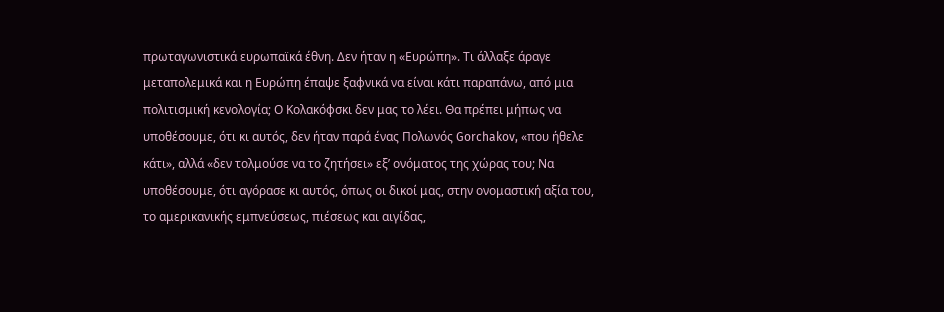πρωταγωνιστικά ευρωπαϊκά έθνη. Δεν ήταν η «Ευρώπη». Τι άλλαξε άραγε μεταπολεμικά και η Ευρώπη έπαψε ξαφνικά να είναι κάτι παραπάνω, από μια πολιτισμική κενολογία; Ο Κολακόφσκι δεν μας το λέει. Θα πρέπει μήπως να υποθέσουμε, ότι κι αυτός, δεν ήταν παρά ένας Πολωνός Gorchakov, «που ήθελε κάτι», αλλά «δεν τολμούσε να το ζητήσει» εξ’ ονόματος της χώρας του; Να υποθέσουμε, ότι αγόρασε κι αυτός, όπως οι δικοί μας, στην ονομαστική αξία του, το αμερικανικής εμπνεύσεως, πιέσεως και αιγίδας,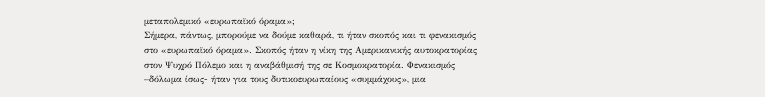μεταπολεμικό «ευρωπαϊκό όραμα»;
Σήμερα, πάντως, μπορούμε να δούμε καθαρά, τι ήταν σκοπός και τι φενακισμός στο «ευρωπαϊκό όραμα». Σκοπός ήταν η νίκη της Αμερικανικής αυτοκρατορίας στον Ψυχρό Πόλεμο και η αναβάθμισή της σε Κοσμοκρατορία. Φενακισμός –δόλωμα ίσως- ήταν για τους δυτικοευρωπαίους «συμμάχους», μια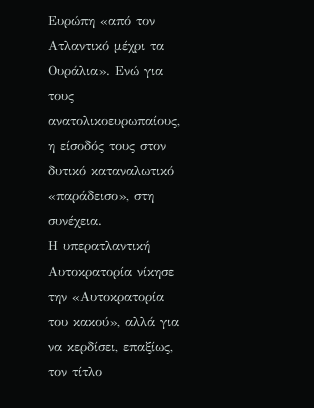Ευρώπη «από τον Ατλαντικό μέχρι τα Ουράλια». Ενώ για τους ανατολικοευρωπαίους, η είσοδός τους στον δυτικό καταναλωτικό «παράδεισο», στη συνέχεια.
Η υπερατλαντική Αυτοκρατορία νίκησε την «Αυτοκρατορία του κακού», αλλά για να κερδίσει, επαξίως, τον τίτλο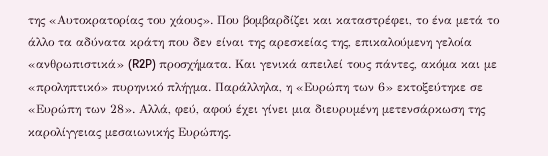της «Αυτοκρατορίας του χάους». Που βομβαρδίζει και καταστρέφει, το ένα μετά το άλλο τα αδύνατα κράτη που δεν είναι της αρεσκείας της, επικαλούμενη γελοία «ανθρωπιστικά» (R2P) προσχήματα. Και γενικά απειλεί τους πάντες, ακόμα και με «προληπτικό» πυρηνικό πλήγμα. Παράλληλα, η «Ευρώπη των 6» εκτοξεύτηκε σε «Ευρώπη των 28». Αλλά, φεύ, αφού έχει γίνει μια διευρυμένη μετενσάρκωση της καρολίγγειας μεσαιωνικής Ευρώπης.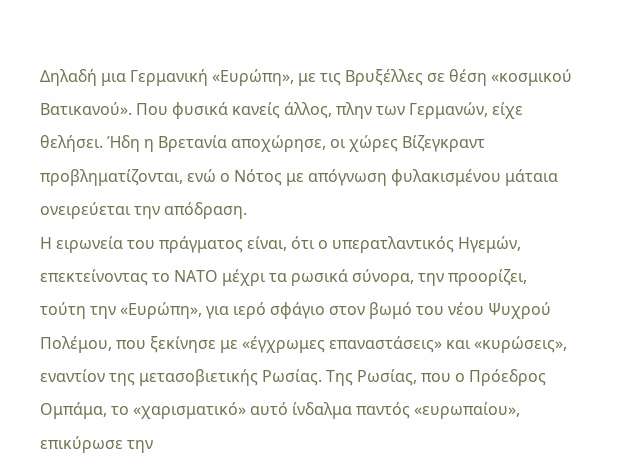Δηλαδή μια Γερμανική «Ευρώπη», με τις Βρυξέλλες σε θέση «κοσμικού Βατικανού». Που φυσικά κανείς άλλος, πλην των Γερμανών, είχε θελήσει. Ήδη η Βρετανία αποχώρησε, οι χώρες Βίζεγκραντ προβληματίζονται, ενώ ο Νότος με απόγνωση φυλακισμένου μάταια ονειρεύεται την απόδραση.
Η ειρωνεία του πράγματος είναι, ότι ο υπερατλαντικός Ηγεμών, επεκτείνοντας το ΝΑΤΟ μέχρι τα ρωσικά σύνορα, την προορίζει, τούτη την «Ευρώπη», για ιερό σφάγιο στον βωμό του νέου Ψυχρού Πολέμου, που ξεκίνησε με «έγχρωμες επαναστάσεις» και «κυρώσεις», εναντίον της μετασοβιετικής Ρωσίας. Της Ρωσίας, που ο Πρόεδρος Ομπάμα, το «χαρισματικό» αυτό ίνδαλμα παντός «ευρωπαίου», επικύρωσε την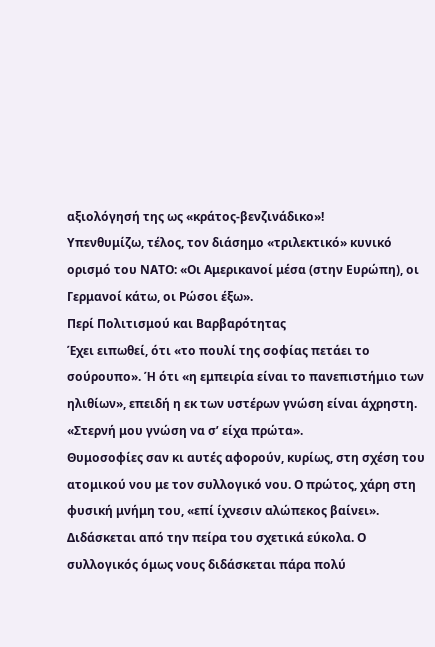αξιολόγησή της ως «κράτος-βενζινάδικο»!
Υπενθυμίζω, τέλος, τον διάσημο «τριλεκτικό» κυνικό ορισμό του ΝΑΤΟ: «Οι Αμερικανοί μέσα (στην Ευρώπη), οι Γερμανοί κάτω, οι Ρώσοι έξω».
Περί Πολιτισμού και Βαρβαρότητας
Έχει ειπωθεί, ότι «το πουλί της σοφίας πετάει το σούρουπο». Ή ότι «η εμπειρία είναι το πανεπιστήμιο των ηλιθίων», επειδή η εκ των υστέρων γνώση είναι άχρηστη. «Στερνή μου γνώση να σ’ είχα πρώτα».
Θυμοσοφίες σαν κι αυτές αφορούν, κυρίως, στη σχέση του ατομικού νου με τον συλλογικό νου. Ο πρώτος, χάρη στη φυσική μνήμη του, «επί ίχνεσιν αλώπεκος βαίνει». Διδάσκεται από την πείρα του σχετικά εύκολα. Ο συλλογικός όμως νους διδάσκεται πάρα πολύ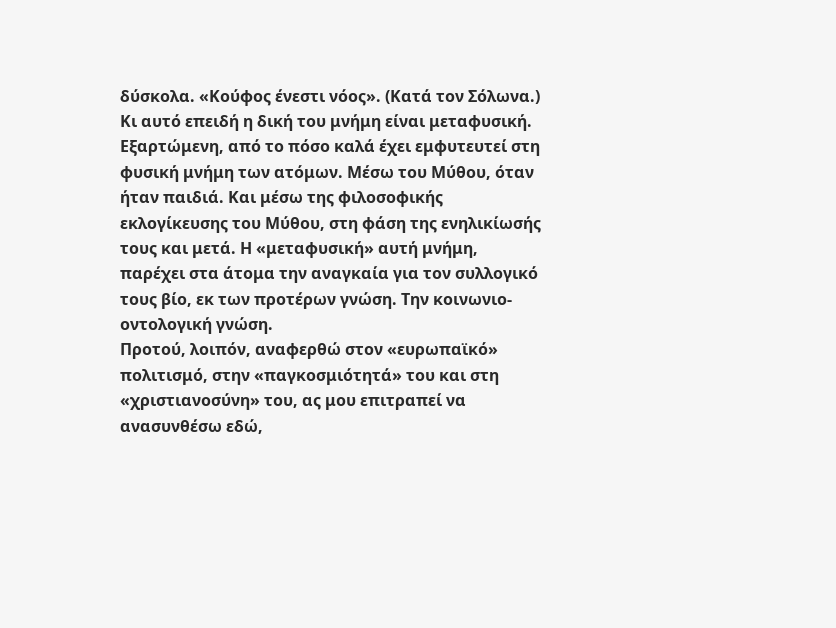δύσκολα. «Κούφος ένεστι νόος». (Κατά τον Σόλωνα.) Κι αυτό επειδή η δική του μνήμη είναι μεταφυσική. Εξαρτώμενη, από το πόσο καλά έχει εμφυτευτεί στη φυσική μνήμη των ατόμων. Μέσω του Μύθου, όταν ήταν παιδιά. Και μέσω της φιλοσοφικής εκλογίκευσης του Μύθου, στη φάση της ενηλικίωσής τους και μετά. Η «μεταφυσική» αυτή μνήμη, παρέχει στα άτομα την αναγκαία για τον συλλογικό τους βίο, εκ των προτέρων γνώση. Την κοινωνιο-οντολογική γνώση.
Προτού, λοιπόν, αναφερθώ στον «ευρωπαϊκό» πολιτισμό, στην «παγκοσμιότητά» του και στη «χριστιανοσύνη» του, ας μου επιτραπεί να ανασυνθέσω εδώ,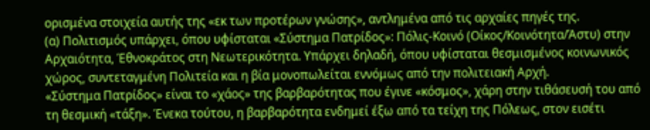ορισμένα στοιχεία αυτής της «εκ των προτέρων γνώσης», αντλημένα από τις αρχαίες πηγές της.
(α) Πολιτισμός υπάρχει, όπου υφίσταται «Σύστημα Πατρίδος»: Πόλις-Κοινό (Οίκος/Κοινότητα/Άστυ) στην Αρχαιότητα, Έθνοκράτος στη Νεωτερικότητα. Υπάρχει δηλαδή, όπου υφίσταται θεσμισμένος κοινωνικός χώρος, συντεταγμένη Πολιτεία και η βία μονοπωλείται εννόμως από την πολιτειακή Αρχή.
«Σύστημα Πατρίδος» είναι το «χάος» της βαρβαρότητας που έγινε «κόσμος», χάρη στην τιθάσευσή του από τη θεσμική «τάξη». Ένεκα τούτου, η βαρβαρότητα ενδημεί έξω από τα τείχη της Πόλεως, στον εισέτι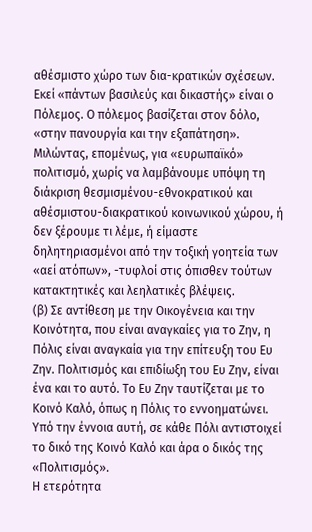αθέσμιστο χώρο των δια-κρατικών σχέσεων. Εκεί «πάντων βασιλεύς και δικαστής» είναι ο Πόλεμος. Ο πόλεμος βασίζεται στον δόλο, «στην πανουργία και την εξαπάτηση».
Μιλώντας, επομένως, για «ευρωπαϊκό» πολιτισμό, χωρίς να λαμβάνουμε υπόψη τη διάκριση θεσμισμένου-εθνοκρατικού και αθέσμιστου-διακρατικού κοινωνικού χώρου, ή δεν ξέρουμε τι λέμε, ή είμαστε δηλητηριασμένοι από την τοξική γοητεία των «αεί ατόπων», -τυφλοί στις όπισθεν τούτων κατακτητικές και λεηλατικές βλέψεις.
(β) Σε αντίθεση με την Οικογένεια και την Κοινότητα, που είναι αναγκαίες για το Ζην, η Πόλις είναι αναγκαία για την επίτευξη του Ευ Ζην. Πολιτισμός και επιδίωξη του Ευ Ζην, είναι ένα και το αυτό. Το Ευ Ζην ταυτίζεται με το Κοινό Καλό, όπως η Πόλις το εννοηματώνει. Υπό την έννοια αυτή, σε κάθε Πόλι αντιστοιχεί το δικό της Κοινό Καλό και άρα ο δικός της «Πολιτισμός».
Η ετερότητα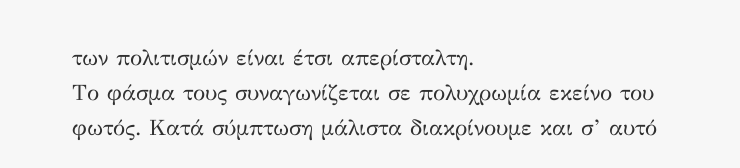των πολιτισμών είναι έτσι απερίσταλτη.
Το φάσμα τους συναγωνίζεται σε πολυχρωμία εκείνο του φωτός. Κατά σύμπτωση μάλιστα διακρίνουμε και σ’ αυτό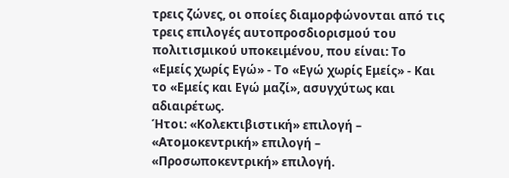τρεις ζώνες, οι οποίες διαμορφώνονται από τις τρεις επιλογές αυτοπροσδιορισμού του πολιτισμικού υποκειμένου, που είναι: Το «Εμείς χωρίς Εγώ» - Το «Εγώ χωρίς Εμείς» - Και το «Εμείς και Εγώ μαζί», ασυγχύτως και αδιαιρέτως.
Ήτοι: «Κολεκτιβιστική» επιλογή – «Ατομοκεντρική» επιλογή –  «Προσωποκεντρική» επιλογή.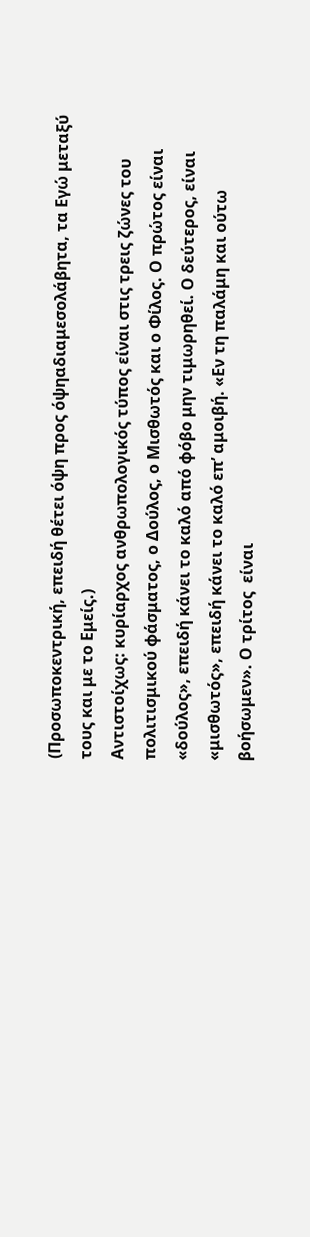(Προσωποκεντρική, επειδή θέτει όψη προς όψηαδιαμεσολάβητα, τα Εγώ μεταξύ τους και με το Εμείς.)
Αντιστοίχως: κυρίαρχος ανθρωπολογικός τύπος είναι στις τρεις ζώνες του πολιτισμικού φάσματος, ο Δούλος, ο Μισθωτός και ο Φίλος. Ο πρώτος είναι «δούλος», επειδή κάνει το καλό από φόβο μην τιμωρηθεί. Ο δεύτερος, είναι «μισθωτός», επειδή κάνει το καλό επ’ αμοιβή. «Εν τη παλάμη και ούτω βοήσωμεν». Ο τρίτος  είναι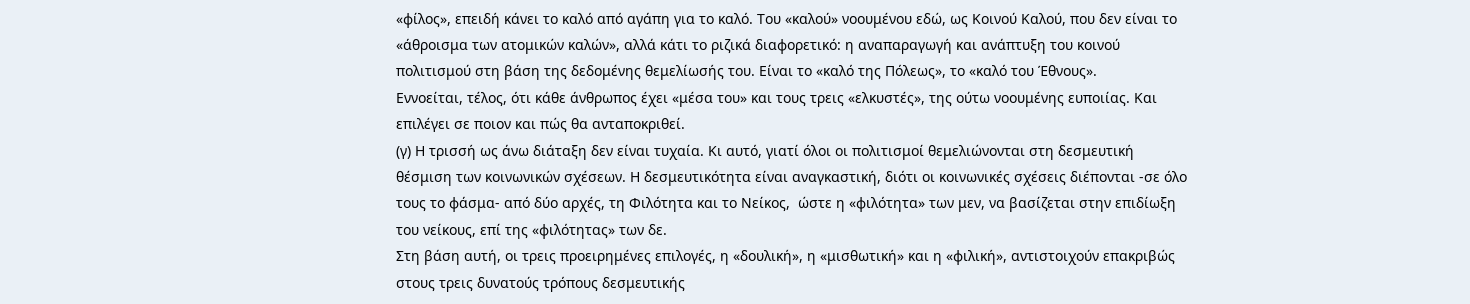«φίλος», επειδή κάνει το καλό από αγάπη για το καλό. Του «καλού» νοουμένου εδώ, ως Κοινού Καλού, που δεν είναι το «άθροισμα των ατομικών καλών», αλλά κάτι το ριζικά διαφορετικό: η αναπαραγωγή και ανάπτυξη του κοινού πολιτισμού στη βάση της δεδομένης θεμελίωσής του. Είναι το «καλό της Πόλεως», το «καλό του Έθνους».
Εννοείται, τέλος, ότι κάθε άνθρωπος έχει «μέσα του» και τους τρεις «ελκυστές», της ούτω νοουμένης ευποιίας. Και επιλέγει σε ποιον και πώς θα ανταποκριθεί.
(γ) Η τρισσή ως άνω διάταξη δεν είναι τυχαία. Κι αυτό, γιατί όλοι οι πολιτισμοί θεμελιώνονται στη δεσμευτική θέσμιση των κοινωνικών σχέσεων. Η δεσμευτικότητα είναι αναγκαστική, διότι οι κοινωνικές σχέσεις διέπονται -σε όλο τους το φάσμα- από δύο αρχές, τη Φιλότητα και το Νείκος,  ώστε η «φιλότητα» των μεν, να βασίζεται στην επιδίωξη του νείκους, επί της «φιλότητας» των δε.
Στη βάση αυτή, οι τρεις προειρημένες επιλογές, η «δουλική», η «μισθωτική» και η «φιλική», αντιστοιχούν επακριβώς στους τρεις δυνατούς τρόπους δεσμευτικής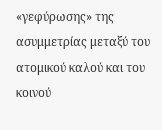«γεφύρωσης» της ασυμμετρίας μεταξύ του ατομικού καλού και του κοινού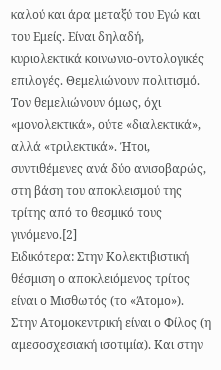καλού και άρα μεταξύ του Εγώ και του Εμείς. Είναι δηλαδή, κυριολεκτικά κοινωνιο-οντολογικές επιλογές. Θεμελιώνουν πολιτισμό. Τον θεμελιώνουν όμως, όχι «μονολεκτικά», ούτε «διαλεκτικά», αλλά «τριλεκτικά». Ήτοι, συντιθέμενες ανά δύο ανισοβαρώς, στη βάση του αποκλεισμού της τρίτης από το θεσμικό τους γινόμενο.[2]
Ειδικότερα: Στην Κολεκτιβιστική θέσμιση ο αποκλειόμενος τρίτος είναι ο Μισθωτός (το «Άτομο»). Στην Ατομοκεντρική είναι ο Φίλος (η αμεσοσχεσιακή ισοτιμία). Και στην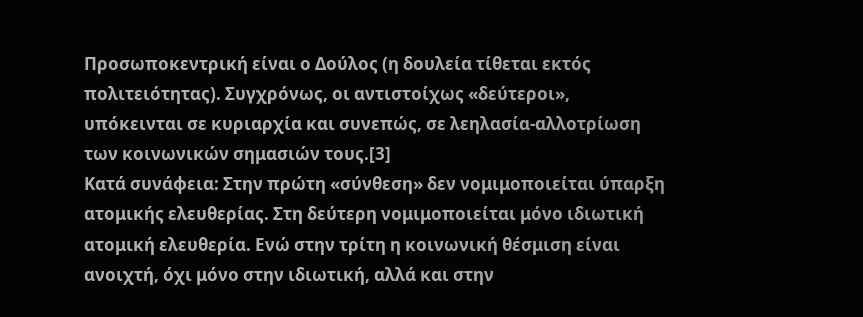Προσωποκεντρική είναι ο Δούλος (η δουλεία τίθεται εκτός πολιτειότητας). Συγχρόνως, οι αντιστοίχως «δεύτεροι», υπόκεινται σε κυριαρχία και συνεπώς, σε λεηλασία-αλλοτρίωση των κοινωνικών σημασιών τους.[3]
Κατά συνάφεια: Στην πρώτη «σύνθεση» δεν νομιμοποιείται ύπαρξη ατομικής ελευθερίας. Στη δεύτερη νομιμοποιείται μόνο ιδιωτική ατομική ελευθερία. Ενώ στην τρίτη η κοινωνική θέσμιση είναι ανοιχτή, όχι μόνο στην ιδιωτική, αλλά και στην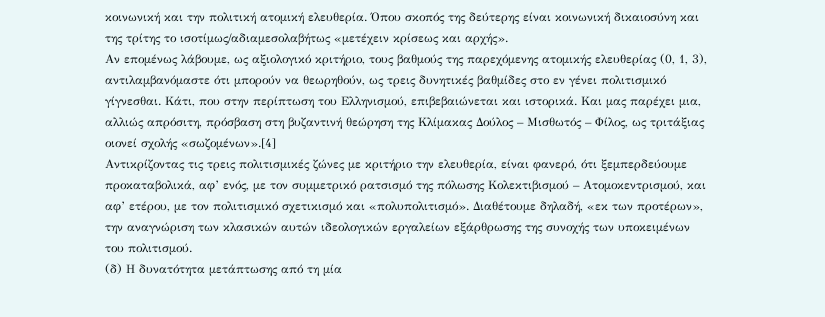κοινωνική και την πολιτική ατομική ελευθερία. Όπου σκοπός της δεύτερης είναι κοινωνική δικαιοσύνη και της τρίτης το ισοτίμως/αδιαμεσολαβήτως «μετέχειν κρίσεως και αρχής».
Αν επομένως λάβουμε, ως αξιολογικό κριτήριο, τους βαθμούς της παρεχόμενης ατομικής ελευθερίας (0, 1, 3), αντιλαμβανόμαστε ότι μπορούν να θεωρηθούν, ως τρεις δυνητικές βαθμίδες στο εν γένει πολιτισμικό γίγνεσθαι. Κάτι, που στην περίπτωση του Ελληνισμού, επιβεβαιώνεται και ιστορικά. Και μας παρέχει μια, αλλιώς απρόσιτη, πρόσβαση στη βυζαντινή θεώρηση της Κλίμακας Δούλος – Μισθωτός – Φίλος, ως τριτάξιας οιονεί σχολής «σωζομένων».[4]
Αντικρίζοντας τις τρεις πολιτισμικές ζώνες με κριτήριο την ελευθερία, είναι φανερό, ότι ξεμπερδεύουμε προκαταβολικά, αφ’ ενός, με τον συμμετρικό ρατσισμό της πόλωσης Κολεκτιβισμού – Ατομοκεντρισμού, και αφ’ ετέρου, με τον πολιτισμικό σχετικισμό και «πολυπολιτισμό». Διαθέτουμε δηλαδή, «εκ των προτέρων», την αναγνώριση των κλασικών αυτών ιδεολογικών εργαλείων εξάρθρωσης της συνοχής των υποκειμένων του πολιτισμού.
(δ) Η δυνατότητα μετάπτωσης από τη μία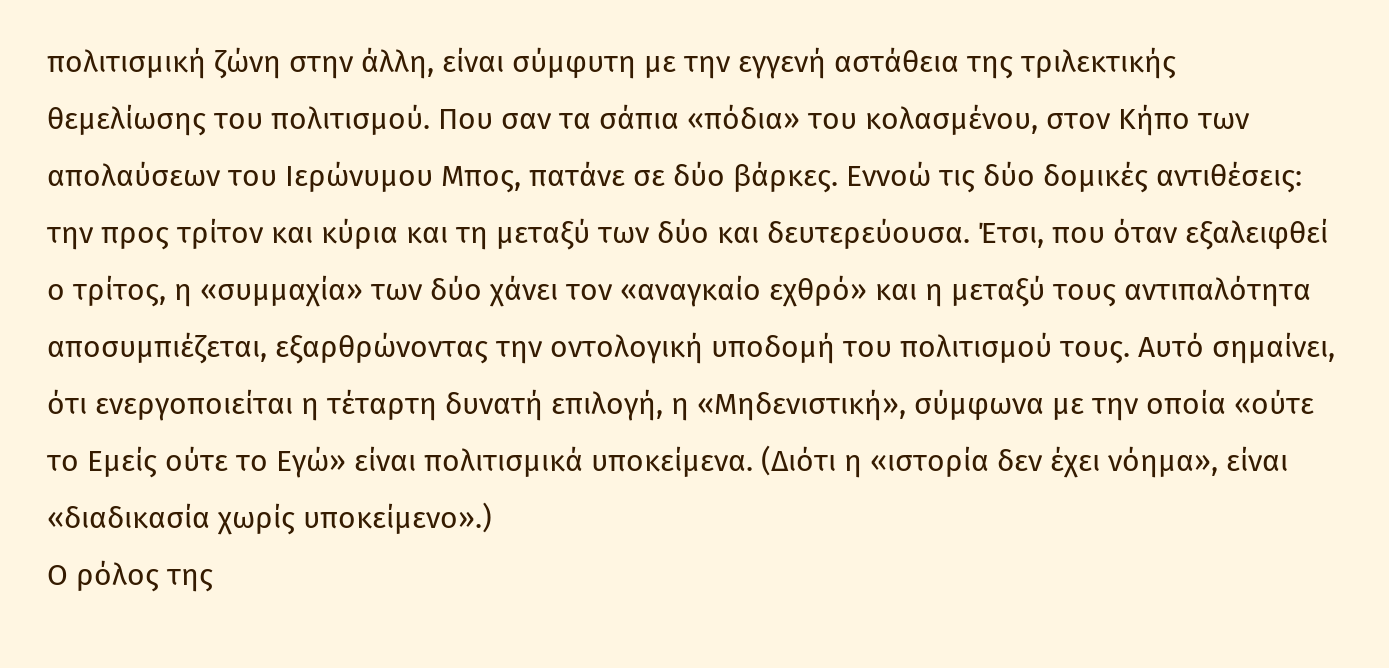πολιτισμική ζώνη στην άλλη, είναι σύμφυτη με την εγγενή αστάθεια της τριλεκτικής θεμελίωσης του πολιτισμού. Που σαν τα σάπια «πόδια» του κολασμένου, στον Κήπο των απολαύσεων του Ιερώνυμου Μπος, πατάνε σε δύο βάρκες. Εννοώ τις δύο δομικές αντιθέσεις: την προς τρίτον και κύρια και τη μεταξύ των δύο και δευτερεύουσα. Έτσι, που όταν εξαλειφθεί ο τρίτος, η «συμμαχία» των δύο χάνει τον «αναγκαίο εχθρό» και η μεταξύ τους αντιπαλότητα αποσυμπιέζεται, εξαρθρώνοντας την οντολογική υποδομή του πολιτισμού τους. Αυτό σημαίνει, ότι ενεργοποιείται η τέταρτη δυνατή επιλογή, η «Μηδενιστική», σύμφωνα με την οποία «ούτε το Εμείς ούτε το Εγώ» είναι πολιτισμικά υποκείμενα. (Διότι η «ιστορία δεν έχει νόημα», είναι «διαδικασία χωρίς υποκείμενο».)
Ο ρόλος της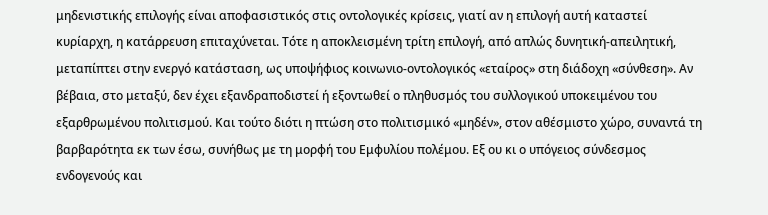μηδενιστικής επιλογής είναι αποφασιστικός στις οντολογικές κρίσεις, γιατί αν η επιλογή αυτή καταστεί κυρίαρχη, η κατάρρευση επιταχύνεται. Τότε η αποκλεισμένη τρίτη επιλογή, από απλώς δυνητική-απειλητική, μεταπίπτει στην ενεργό κατάσταση, ως υποψήφιος κοινωνιο-οντολογικός «εταίρος» στη διάδοχη «σύνθεση». Αν βέβαια, στο μεταξύ, δεν έχει εξανδραποδιστεί ή εξοντωθεί ο πληθυσμός του συλλογικού υποκειμένου του εξαρθρωμένου πολιτισμού. Και τούτο διότι η πτώση στο πολιτισμικό «μηδέν», στον αθέσμιστο χώρο, συναντά τη βαρβαρότητα εκ των έσω, συνήθως με τη μορφή του Εμφυλίου πολέμου. Εξ ου κι ο υπόγειος σύνδεσμος ενδογενούς και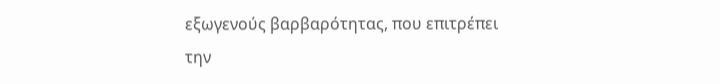εξωγενούς βαρβαρότητας, που επιτρέπει την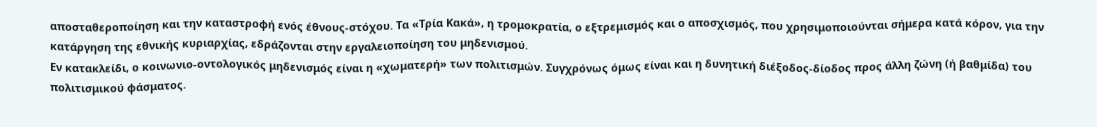αποσταθεροποίηση και την καταστροφή ενός έθνους-στόχου. Τα «Τρία Κακά», η τρομοκρατία, ο εξτρεμισμός και ο αποσχισμός, που χρησιμοποιούνται σήμερα κατά κόρον, για την κατάργηση της εθνικής κυριαρχίας, εδράζονται στην εργαλειοποίηση του μηδενισμού.
Εν κατακλείδι, ο κοινωνιο-οντολογικός μηδενισμός είναι η «χωματερή» των πολιτισμών. Συγχρόνως όμως είναι και η δυνητική διέξοδος-δίοδος προς άλλη ζώνη (ή βαθμίδα) του πολιτισμικού φάσματος.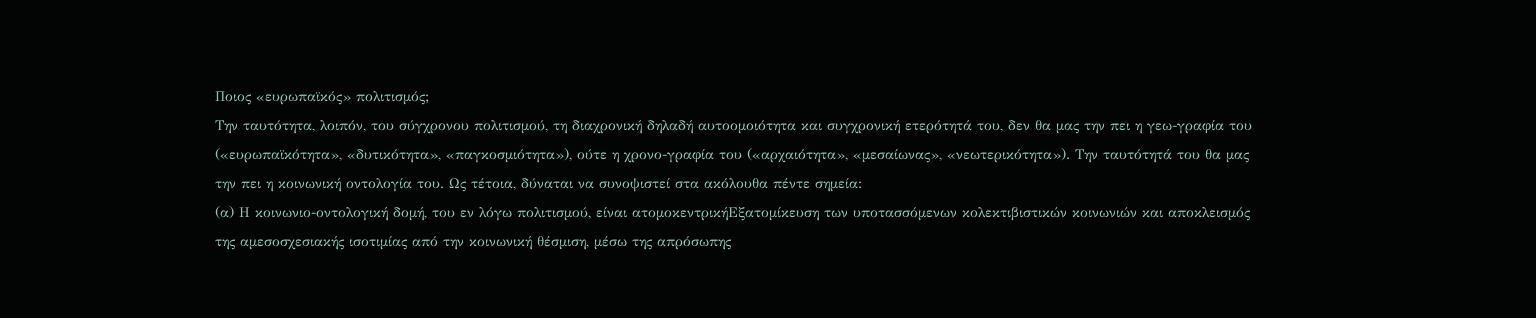Ποιος «ευρωπαϊκός» πολιτισμός;
Την ταυτότητα, λοιπόν, του σύγχρονου πολιτισμού, τη διαχρονική δηλαδή αυτοομοιότητα και συγχρονική ετερότητά του, δεν θα μας την πει η γεω-γραφία του («ευρωπαϊκότητα», «δυτικότητα», «παγκοσμιότητα»), ούτε η χρονο-γραφία του («αρχαιότητα», «μεσαίωνας», «νεωτερικότητα»). Την ταυτότητά του θα μας την πει η κοινωνική οντολογία του. Ως τέτοια, δύναται να συνοψιστεί στα ακόλουθα πέντε σημεία:
(α) Η κοινωνιο-οντολογική δομή, του εν λόγω πολιτισμού, είναι ατομοκεντρικήEξατομίκευση των υποτασσόμενων κολεκτιβιστικών κοινωνιών και αποκλεισμός της αμεσοσχεσιακής ισοτιμίας από την κοινωνική θέσμιση, μέσω της απρόσωπης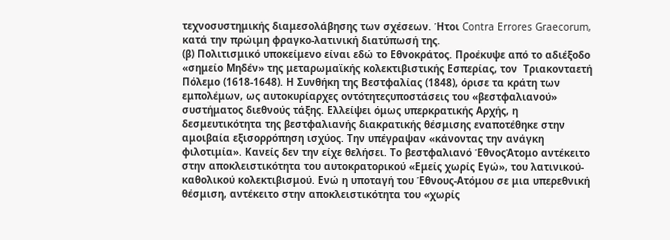τεχνοσυστημικής διαμεσολάβησης των σχέσεων. Ήτοι Contra Errores Graecorum, κατά την πρώιμη φραγκο-λατινική διατύπωσή της.
(β) Πολιτισμικό υποκείμενο είναι εδώ το Εθνοκράτος. Προέκυψε από το αδιέξοδο «σημείο Μηδέν» της μεταρωμαϊκής κολεκτιβιστικής Εσπερίας, τον  Τριακονταετή Πόλεμο (1618-1648). Η Συνθήκη της Βεστφαλίας (1848), όρισε τα κράτη των εμπολέμων, ως αυτοκυρίαρχες οντότητεςυποστάσεις του «βεστφαλιανού» συστήματος διεθνούς τάξης. Ελλείψει όμως υπερκρατικής Αρχής, η δεσμευτικότητα της βεστφαλιανής διακρατικής θέσμισης εναποτέθηκε στην αμοιβαία εξισορρόπηση ισχύος. Την υπέγραψαν «κάνοντας την ανάγκη φιλοτιμία». Κανείς δεν την είχε θελήσει. Το βεστφαλιανό ΈθνοςΆτομο αντέκειτο στην αποκλειστικότητα του αυτοκρατορικού «Εμείς χωρίς Εγώ», του λατινικού-καθολικού κολεκτιβισμού. Ενώ η υποταγή του Έθνους-Ατόμου σε μια υπερεθνική θέσμιση, αντέκειτο στην αποκλειστικότητα του «χωρίς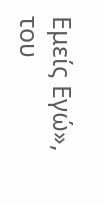Εμείς Εγώ», του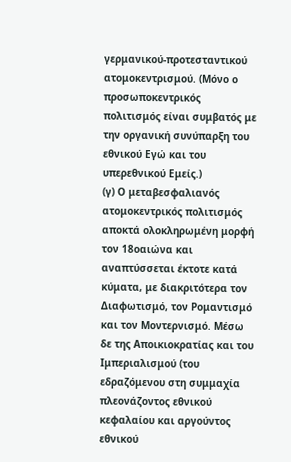γερμανικού-προτεσταντικού ατομοκεντρισμού. (Μόνο ο προσωποκεντρικός πολιτισμός είναι συμβατός με την οργανική συνύπαρξη του εθνικού Εγώ και του υπερεθνικού Εμείς.)
(γ) Ο μεταβεσφαλιανός ατομοκεντρικός πολιτισμός αποκτά ολοκληρωμένη μορφή τον 18οαιώνα και αναπτύσσεται έκτοτε κατά κύματα, με διακριτότερα τον Διαφωτισμό, τον Ρομαντισμό και τον Μοντερνισμό. Μέσω δε της Αποικιοκρατίας και του Ιμπεριαλισμού (του εδραζόμενου στη συμμαχία πλεονάζοντος εθνικού κεφαλαίου και αργούντος εθνικού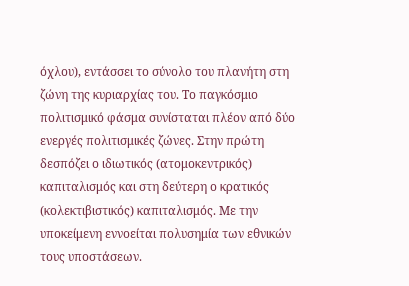όχλου), εντάσσει το σύνολο του πλανήτη στη ζώνη της κυριαρχίας του. Το παγκόσμιο πολιτισμικό φάσμα συνίσταται πλέον από δύο ενεργές πολιτισμικές ζώνες. Στην πρώτη δεσπόζει ο ιδιωτικός (ατομοκεντρικός) καπιταλισμός και στη δεύτερη ο κρατικός (κολεκτιβιστικός) καπιταλισμός. Με την υποκείμενη εννοείται πολυσημία των εθνικών τους υποστάσεων.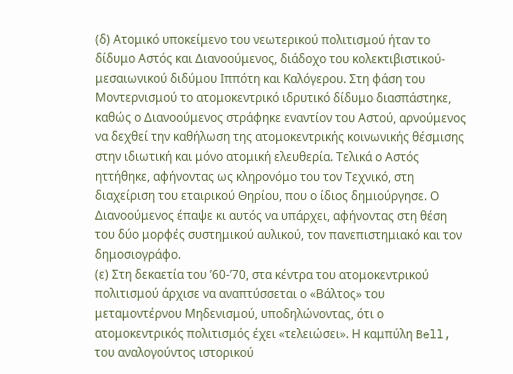(δ) Ατομικό υποκείμενο του νεωτερικού πολιτισμού ήταν το δίδυμο Αστός και Διανοούμενος, διάδοχο του κολεκτιβιστικού-μεσαιωνικού διδύμου Ιππότη και Καλόγερου. Στη φάση του Μοντερνισμού το ατομοκεντρικό ιδρυτικό δίδυμο διασπάστηκε, καθώς ο Διανοούμενος στράφηκε εναντίον του Αστού, αρνούμενος να δεχθεί την καθήλωση της ατομοκεντρικής κοινωνικής θέσμισης στην ιδιωτική και μόνο ατομική ελευθερία. Τελικά ο Αστός ηττήθηκε, αφήνοντας ως κληρονόμο του τον Τεχνικό, στη διαχείριση του εταιρικού Θηρίου, που ο ίδιος δημιούργησε. Ο Διανοούμενος έπαψε κι αυτός να υπάρχει, αφήνοντας στη θέση του δύο μορφές συστημικού αυλικού, τον πανεπιστημιακό και τον δημοσιογράφο.
(ε) Στη δεκαετία του ’60-’70, στα κέντρα του ατομοκεντρικού πολιτισμού άρχισε να αναπτύσσεται ο «Βάλτος» του μεταμοντέρνου Μηδενισμού, υποδηλώνοντας, ότι ο ατομοκεντρικός πολιτισμός έχει «τελειώσει». Η καμπύλη Bell, του αναλογούντος ιστορικού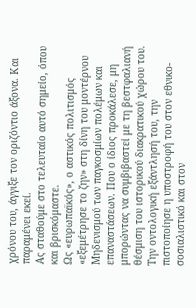χρόνου του, άγγιξε τον οριζόντιο άξονα. Και παραμένει εκεί.
Ας σταθούμε στο τελευταίο αυτό σημείο, όπου και βρισκόμαστε.
Ως «ευρωπαϊκός», ο αστικός πολιτισμός «εξεμέτρησε το ζην» στη δίνη του μοντέρνου Μηδενισμού των παγκοσμίων πολέμων και επαναστάσεων. Που ο ίδιος προκάλεσε, μη μπορώντας να συμβιβαστεί με τη βεστφαλιανή θέσμιση του ιστορικού διακρατικού χώρου του. Την οντολογική εξάντλησή του, την πιστοποίησε η υποστροφή του στον εθνικο-σοσιαλιστικό και στον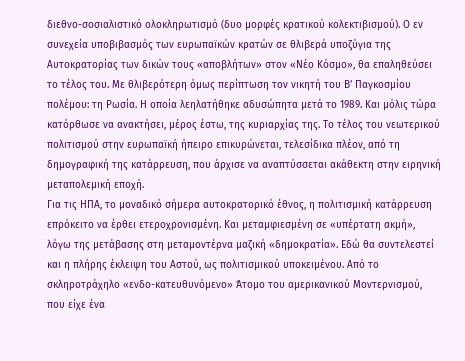διεθνο-σοσιαλιστικό ολοκληρωτισμό (δυο μορφές κρατικού κολεκτιβισμού). Ο εν συνεχεία υποβιβασμός των ευρωπαϊκών κρατών σε θλιβερά υποζύγια της Αυτοκρατορίας των δικών τους «αποβλήτων» στον «Νέο Κόσμο», θα επαληθεύσει το τέλος του. Με θλιβερότερη όμως περίπτωση τον νικητή του Β’ Παγκοσμίου πολέμου: τη Ρωσία. Η οποία λεηλατήθηκε αδυσώπητα μετά το 1989. Και μόλις τώρα κατόρθωσε να ανακτήσει, μέρος έστω, της κυριαρχίας της. Το τέλος του νεωτερικού πολιτισμού στην ευρωπαϊκή ήπειρο επικυρώνεται, τελεσίδικα πλέον, από τη δημογραφική της κατάρρευση, που άρχισε να αναπτύσσεται ακάθεκτη στην ειρηνική μεταπολεμική εποχή.
Για τις ΗΠΑ, το μοναδικό σήμερα αυτοκρατορικό έθνος, η πολιτισμική κατάρρευση επρόκειτο να έρθει ετεροχρονισμένη. Και μεταμφιεσμένη σε «υπέρτατη ακμή», λόγω της μετάβασης στη μεταμοντέρνα μαζική «δημοκρατία». Εδώ θα συντελεστεί και η πλήρης έκλειψη του Αστού, ως πολιτισμικού υποκειμένου. Από το σκληροτράχηλο «ενδο-κατευθυνόμενο» Άτομο του αμερικανικού Μοντερνισμού, που είχε ένα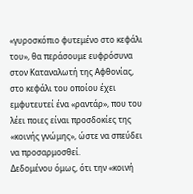«γυροσκόπιο φυτεμένο στο κεφάλι του», θα περάσουμε ευφρόσυνα στον Καταναλωτή της Αφθονίας, στο κεφάλι του οποίου έχει εμφυτευτεί ένα «ραντάρ», που του λέει ποιες είναι προσδοκίες της «κοινής γνώμης», ώστε να σπεύδει να προσαρμοσθεί.
Δεδομένου όμως, ότι την «κοινή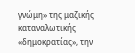γνώμη» της μαζικής καταναλωτικής «δημοκρατίας», την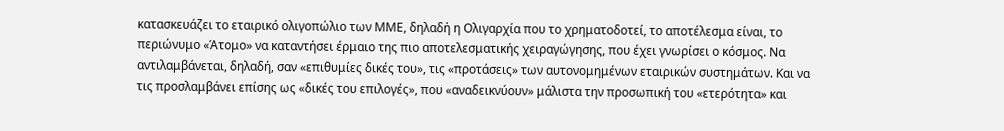κατασκευάζει το εταιρικό ολιγοπώλιο των ΜΜΕ, δηλαδή η Ολιγαρχία που το χρηματοδοτεί, το αποτέλεσμα είναι, το περιώνυμο «Άτομο» να καταντήσει έρμαιο της πιο αποτελεσματικής χειραγώγησης, που έχει γνωρίσει ο κόσμος. Να αντιλαμβάνεται, δηλαδή, σαν «επιθυμίες δικές του», τις «προτάσεις» των αυτονομημένων εταιρικών συστημάτων. Και να τις προσλαμβάνει επίσης ως «δικές του επιλογές», που «αναδεικνύουν» μάλιστα την προσωπική του «ετερότητα» και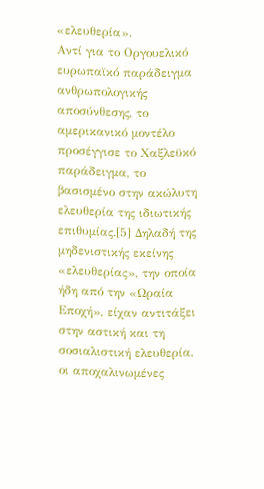«ελευθερία».
Αντί για το Οργουελικό ευρωπαϊκό παράδειγμα ανθρωπολογικής αποσύνθεσης, το αμερικανικό μοντέλο προσέγγισε το Χαξλεϋκό παράδειγμα, το βασισμένο στην ακώλυτη ελευθερία της ιδιωτικής επιθυμίας.[5] Δηλαδή της μηδενιστικής εκείνης «ελευθερίας», την οποία ήδη από την «Ωραία Εποχή», είχαν αντιτάξει στην αστική και τη σοσιαλιστική ελευθερία, οι αποχαλινωμένες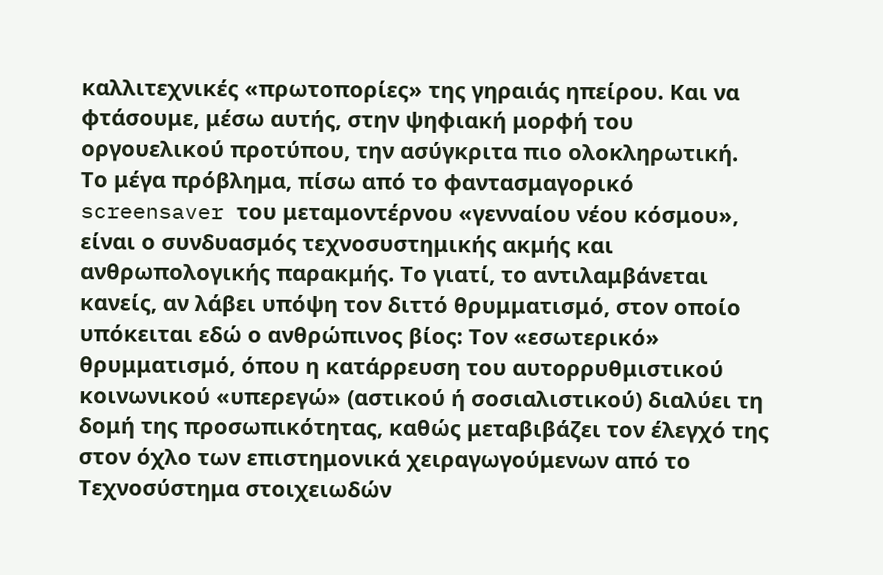καλλιτεχνικές «πρωτοπορίες» της γηραιάς ηπείρου. Και να φτάσουμε, μέσω αυτής, στην ψηφιακή μορφή του οργουελικού προτύπου, την ασύγκριτα πιο ολοκληρωτική.
Το μέγα πρόβλημα, πίσω από το φαντασμαγορικό screensaver του μεταμοντέρνου «γενναίου νέου κόσμου», είναι ο συνδυασμός τεχνοσυστημικής ακμής και ανθρωπολογικής παρακμής. Το γιατί, το αντιλαμβάνεται κανείς, αν λάβει υπόψη τον διττό θρυμματισμό, στον οποίο υπόκειται εδώ ο ανθρώπινος βίος: Τον «εσωτερικό» θρυμματισμό, όπου η κατάρρευση του αυτορρυθμιστικού κοινωνικού «υπερεγώ» (αστικού ή σοσιαλιστικού) διαλύει τη δομή της προσωπικότητας, καθώς μεταβιβάζει τον έλεγχό της στον όχλο των επιστημονικά χειραγωγούμενων από το Τεχνοσύστημα στοιχειωδών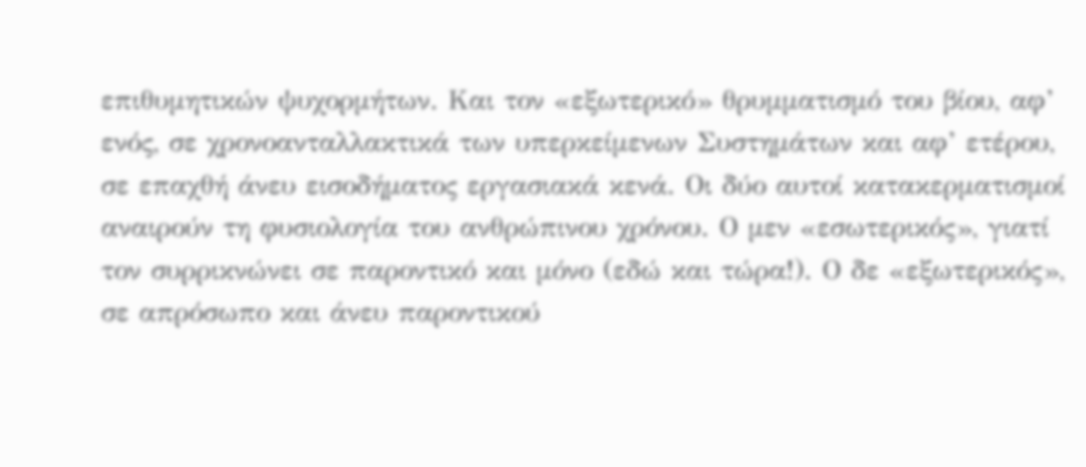επιθυμητικών ψυχορμήτων. Και τον «εξωτερικό» θρυμματισμό του βίου, αφ’ ενός, σε χρονοανταλλακτικά των υπερκείμενων Συστημάτων και αφ’ ετέρου, σε επαχθή άνευ εισοδήματος εργασιακά κενά. Οι δύο αυτοί κατακερματισμοί αναιρούν τη φυσιολογία του ανθρώπινου χρόνου. Ο μεν «εσωτερικός», γιατί τον συρρικνώνει σε παροντικό και μόνο (εδώ και τώρα!). Ο δε «εξωτερικός», σε απρόσωπο και άνευ παροντικού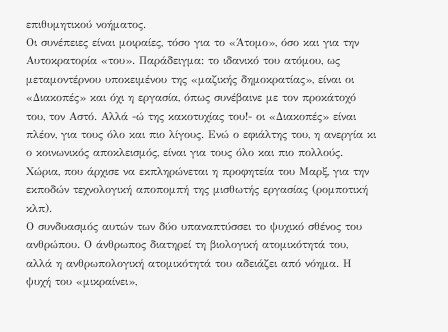επιθυμητικού νοήματος.
Οι συνέπειες είναι μοιραίες, τόσο για το «Άτομο», όσο και για την Αυτοκρατορία «του». Παράδειγμα: το ιδανικό του ατόμου, ως μεταμοντέρνου υποκειμένου της «μαζικής δημοκρατίας», είναι οι «Διακοπές» και όχι η εργασία, όπως συνέβαινε με τον προκάτοχό του, τον Αστό. Αλλά -ώ της κακοτυχίας του!- οι «Διακοπές» είναι πλέον, για τους όλο και πιο λίγους. Ενώ ο εφιάλτης του, η ανεργία κι ο κοινωνικός αποκλεισμός, είναι για τους όλο και πιο πολλούς. Χώρια, που άρχισε να εκπληρώνεται η προφητεία του Μαρξ, για την εκποδών τεχνολογική αποπομπή της μισθωτής εργασίας (ρομποτική κλπ).
Ο συνδυασμός αυτών των δύο υπαναπτύσσει το ψυχικό σθένος του ανθρώπου. Ο άνθρωπος διατηρεί τη βιολογική ατομικότητά του, αλλά η ανθρωπολογική ατομικότητά του αδειάζει από νόημα. Η ψυχή του «μικραίνει»,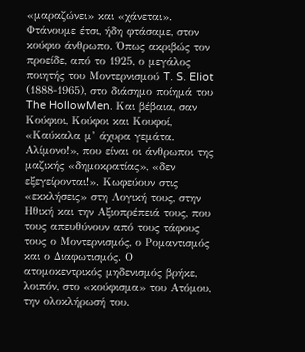«μαραζώνει» και «χάνεται». Φτάνουμε έτσι, ήδη φτάσαμε, στον κούφιο άνθρωπο. Όπως ακριβώς τον προείδε, από το 1925, ο μεγάλος ποιητής του Μοντερνισμού T. S. Eliot (1888-1965), στο διάσημο ποίημά του The HollowMen. Και βέβαια, σαν Κούφιοι, Κούφοι και Κουφοί, «Καύκαλα μ’ άχυρα γεμάτα. Αλίμονο!», που είναι οι άνθρωποι της μαζικής «δημοκρατίας», «δεν εξεγείρονται!». Κωφεύουν στις «εκκλήσεις» στη Λογική τους, στην Ηθική και την Αξιοπρέπειά τους, που τους απευθύνουν από τους τάφους τους ο Μοντερνισμός, ο Ρομαντισμός και ο Διαφωτισμός. Ο ατομοκεντρικός μηδενισμός βρήκε, λοιπόν, στο «κούφισμα» του Ατόμου, την ολοκλήρωσή του.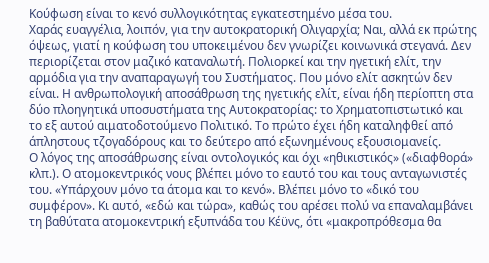Κούφωση είναι το κενό συλλογικότητας εγκατεστημένο μέσα του.
Χαράς ευαγγέλια, λοιπόν, για την αυτοκρατορική Ολιγαρχία; Ναι, αλλά εκ πρώτης όψεως, γιατί η κούφωση του υποκειμένου δεν γνωρίζει κοινωνικά στεγανά. Δεν περιορίζεται στον μαζικό καταναλωτή. Πολιορκεί και την ηγετική ελίτ, την  αρμόδια για την αναπαραγωγή του Συστήματος. Που μόνο ελίτ ασκητών δεν είναι. Η ανθρωπολογική αποσάθρωση της ηγετικής ελίτ, είναι ήδη περίοπτη στα δύο πλοηγητικά υποσυστήματα της Αυτοκρατορίας: το Χρηματοπιστωτικό και το εξ αυτού αιματοδοτούμενο Πολιτικό. Το πρώτο έχει ήδη καταληφθεί από άπληστους τζογαδόρους και το δεύτερο από εξωνημένους εξουσιομανείς.
Ο λόγος της αποσάθρωσης είναι οντολογικός και όχι «ηθικιστικός» («διαφθορά» κλπ.). Ο ατομοκεντρικός νους βλέπει μόνο το εαυτό του και τους ανταγωνιστές του. «Υπάρχουν μόνο τα άτομα και το κενό». Βλέπει μόνο το «δικό του συμφέρον». Κι αυτό, «εδώ και τώρα», καθώς του αρέσει πολύ να επαναλαμβάνει τη βαθύτατα ατομοκεντρική εξυπνάδα του Κέϋνς, ότι «μακροπρόθεσμα θα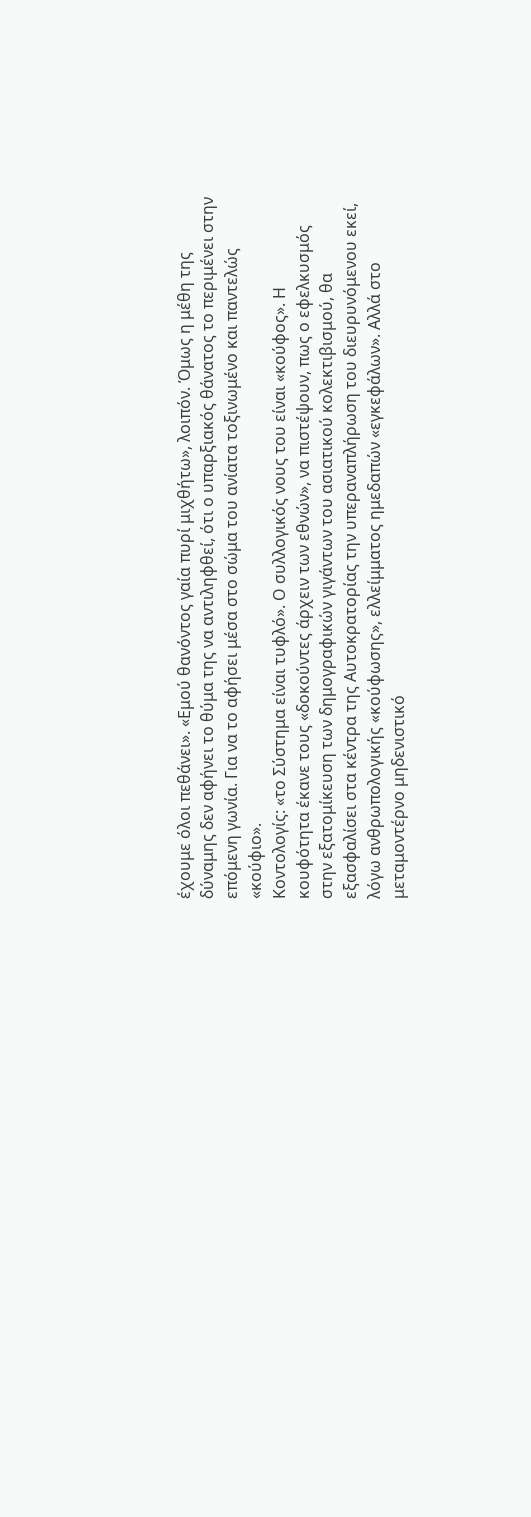έχουμε όλοι πεθάνει». «Εμού θανόντος γαία πυρί μιχθήτω», λοιπόν. Όμως η μέθη της δύναμης δεν αφήνει το θύμα της να αντιληφθεί, ότι ο υπαρξιακός θάνατος το περιμένει στην επόμενη γωνία. Για να το αφήσει μέσα στο σώμα του ανίατα τοξινωμένο και παντελώς «κούφιο».
Κοντολογίς: «το Σύστημα είναι τυφλό». Ο συλλογικός νους του είναι «κούφος». Η κουφότητα έκανε τους «δοκούντες άρχειν των εθνών», να πιστέψουν, πως ο εφελκυσμός στην εξατομίκευση των δημογραφικών γιγάντων του ασιατικού κολεκτιβισμού, θα εξασφαλίσει στα κέντρα της Αυτοκρατορίας την υπεραναπλήρωση του διευρυνόμενου εκεί, λόγω ανθρωπολογικής «κούφωσης», ελλείμματος ημεδαπών «εγκεφάλων». Αλλά στο μεταμοντέρνο μηδενιστικό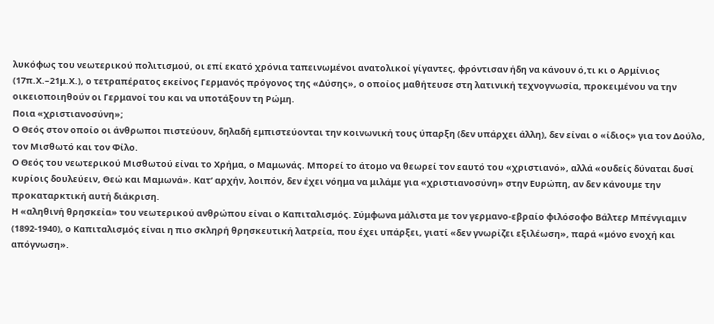λυκόφως του νεωτερικού πολιτισμού, οι επί εκατό χρόνια ταπεινωμένοι ανατολικοί γίγαντες, φρόντισαν ήδη να κάνουν ό,τι κι ο Αρμίνιος (17π.Χ.–21μ.Χ.), ο τετραπέρατος εκείνος Γερμανός πρόγονος της «Δύσης», ο οποίος μαθήτευσε στη λατινική τεχνογνωσία, προκειμένου να την οικειοποιηθούν οι Γερμανοί του και να υποτάξουν τη Ρώμη.
Ποια «χριστιανοσύνη»;
Ο Θεός στον οποίο οι άνθρωποι πιστεύουν, δηλαδή εμπιστεύονται την κοινωνική τους ύπαρξη (δεν υπάρχει άλλη), δεν είναι ο «ίδιος» για τον Δούλο, τον Μισθωτό και τον Φίλο.
Ο Θεός του νεωτερικού Μισθωτού είναι το Χρήμα, ο Μαμωνάς. Μπορεί το άτομο να θεωρεί τον εαυτό του «χριστιανό», αλλά «ουδείς δύναται δυσί κυρίοις δουλεύειν, Θεώ και Μαμωνά». Κατ’ αρχήν, λοιπόν, δεν έχει νόημα να μιλάμε για «χριστιανοσύνη» στην Ευρώπη, αν δεν κάνουμε την προκαταρκτική αυτή διάκριση.
Η «αληθινή θρησκεία» του νεωτερικού ανθρώπου είναι ο Καπιταλισμός. Σύμφωνα μάλιστα με τον γερμανο-εβραίο φιλόσοφο Βάλτερ Μπένγιαμιν (1892-1940), ο Καπιταλισμός είναι η πιο σκληρή θρησκευτική λατρεία, που έχει υπάρξει, γιατί «δεν γνωρίζει εξιλέωση», παρά «μόνο ενοχή και απόγνωση».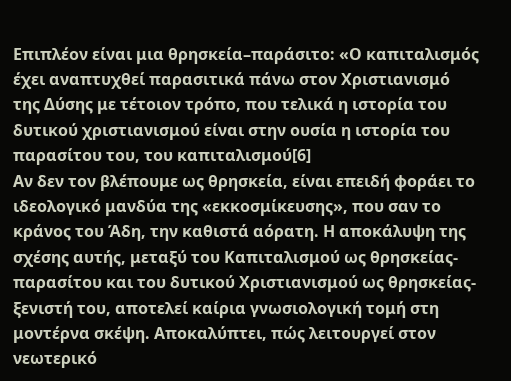Επιπλέον είναι μια θρησκεία–παράσιτο: «Ο καπιταλισμός έχει αναπτυχθεί παρασιτικά πάνω στον Χριστιανισμό της Δύσης με τέτοιον τρόπο, που τελικά η ιστορία του δυτικού χριστιανισμού είναι στην ουσία η ιστορία του παρασίτου του, του καπιταλισμού[6]
Αν δεν τον βλέπουμε ως θρησκεία, είναι επειδή φοράει το ιδεολογικό μανδύα της «εκκοσμίκευσης», που σαν το κράνος του Άδη, την καθιστά αόρατη. Η αποκάλυψη της σχέσης αυτής, μεταξύ του Καπιταλισμού ως θρησκείας-παρασίτου και του δυτικού Χριστιανισμού ως θρησκείας-ξενιστή του, αποτελεί καίρια γνωσιολογική τομή στη μοντέρνα σκέψη. Αποκαλύπτει, πώς λειτουργεί στον νεωτερικό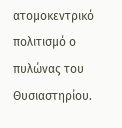ατομοκεντρικό πολιτισμό ο πυλώνας του Θυσιαστηρίου.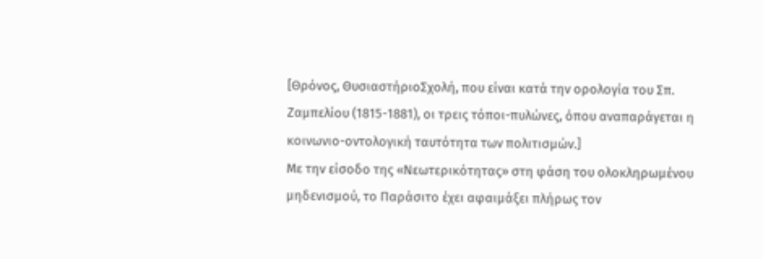[Θρόνος, ΘυσιαστήριοΣχολή, που είναι κατά την ορολογία του Σπ. Ζαμπελίου (1815-1881), οι τρεις τόποι-πυλώνες, όπου αναπαράγεται η κοινωνιο-οντολογική ταυτότητα των πολιτισμών.]
Με την είσοδο της «Νεωτερικότητας» στη φάση του ολοκληρωμένου μηδενισμού, το Παράσιτο έχει αφαιμάξει πλήρως τον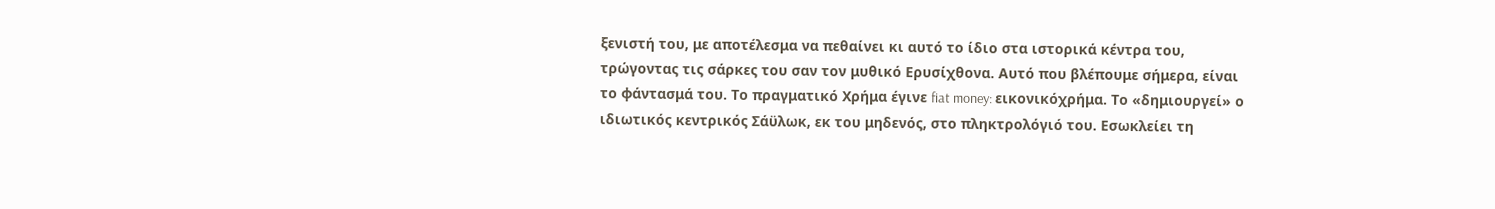ξενιστή του, με αποτέλεσμα να πεθαίνει κι αυτό το ίδιο στα ιστορικά κέντρα του, τρώγοντας τις σάρκες του σαν τον μυθικό Ερυσίχθονα. Αυτό που βλέπουμε σήμερα, είναι το φάντασμά του. Το πραγματικό Χρήμα έγινε fiat money: εικονικόχρήμα. Το «δημιουργεί» ο ιδιωτικός κεντρικός Σάϋλωκ, εκ του μηδενός, στο πληκτρολόγιό του. Εσωκλείει τη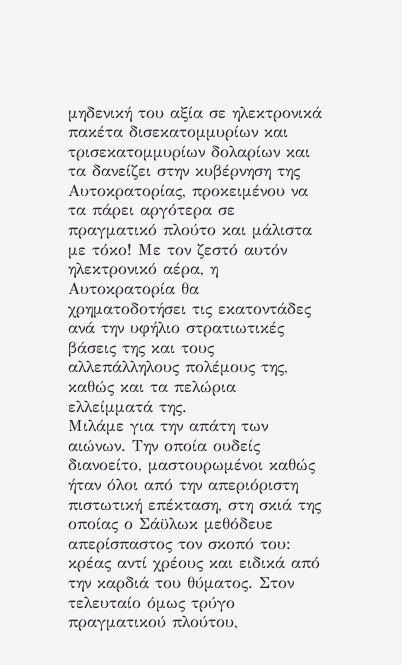μηδενική του αξία σε ηλεκτρονικά πακέτα δισεκατομμυρίων και τρισεκατομμυρίων δολαρίων και τα δανείζει στην κυβέρνηση της Αυτοκρατορίας, προκειμένου να τα πάρει αργότερα σε πραγματικό πλούτο και μάλιστα με τόκο! Με τον ζεστό αυτόν ηλεκτρονικό αέρα, η Αυτοκρατορία θα χρηματοδοτήσει τις εκατοντάδες ανά την υφήλιο στρατιωτικές βάσεις της και τους αλλεπάλληλους πολέμους της, καθώς και τα πελώρια ελλείμματά της.
Μιλάμε για την απάτη των αιώνων. Την οποία ουδείς διανοείτο, μαστουρωμένοι καθώς ήταν όλοι από την απεριόριστη πιστωτική επέκταση, στη σκιά της οποίας ο Σάϋλωκ μεθόδευε απερίσπαστος τον σκοπό του: κρέας αντί χρέους και ειδικά από την καρδιά του θύματος. Στον τελευταίο όμως τρύγο πραγματικού πλούτου,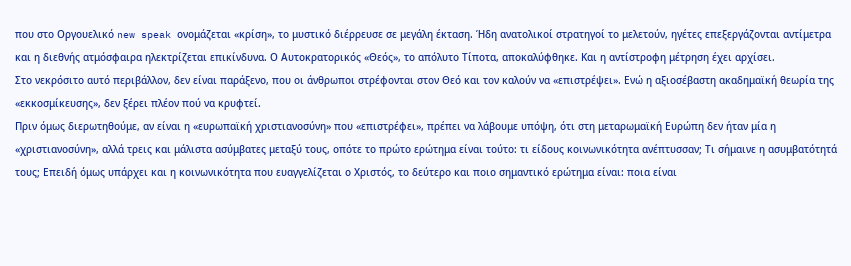που στο Οργουελικό new speak ονομάζεται «κρίση», το μυστικό διέρρευσε σε μεγάλη έκταση. Ήδη ανατολικοί στρατηγοί το μελετούν, ηγέτες επεξεργάζονται αντίμετρα και η διεθνής ατμόσφαιρα ηλεκτρίζεται επικίνδυνα. Ο Αυτοκρατορικός «Θεός», το απόλυτο Τίποτα, αποκαλύφθηκε. Και η αντίστροφη μέτρηση έχει αρχίσει.
Στο νεκρόσιτο αυτό περιβάλλον, δεν είναι παράξενο, που οι άνθρωποι στρέφονται στον Θεό και τον καλούν να «επιστρέψει». Ενώ η αξιοσέβαστη ακαδημαϊκή θεωρία της «εκκοσμίκευσης», δεν ξέρει πλέον πού να κρυφτεί.
Πριν όμως διερωτηθούμε, αν είναι η «ευρωπαϊκή χριστιανοσύνη» που «επιστρέφει», πρέπει να λάβουμε υπόψη, ότι στη μεταρωμαϊκή Ευρώπη δεν ήταν μία η «χριστιανοσύνη», αλλά τρεις και μάλιστα ασύμβατες μεταξύ τους, οπότε το πρώτο ερώτημα είναι τούτο: τι είδους κοινωνικότητα ανέπτυσσαν; Τι σήμαινε η ασυμβατότητά τους; Επειδή όμως υπάρχει και η κοινωνικότητα που ευαγγελίζεται ο Χριστός, το δεύτερο και ποιο σημαντικό ερώτημα είναι: ποια είναι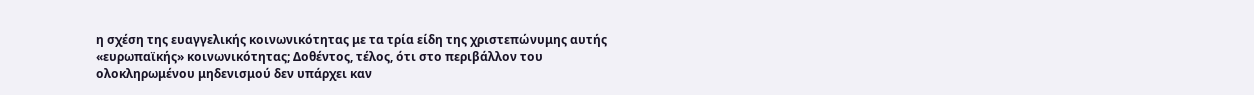η σχέση της ευαγγελικής κοινωνικότητας με τα τρία είδη της χριστεπώνυμης αυτής «ευρωπαϊκής» κοινωνικότητας; Δοθέντος, τέλος, ότι στο περιβάλλον του ολοκληρωμένου μηδενισμού δεν υπάρχει καν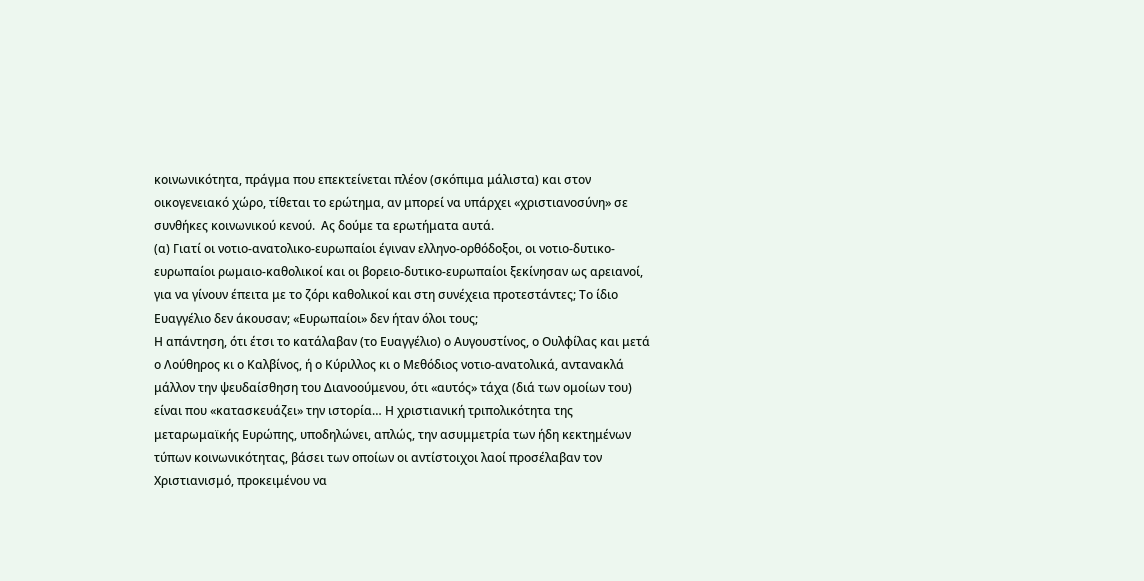κοινωνικότητα, πράγμα που επεκτείνεται πλέον (σκόπιμα μάλιστα) και στον οικογενειακό χώρο, τίθεται το ερώτημα, αν μπορεί να υπάρχει «χριστιανοσύνη» σε συνθήκες κοινωνικού κενού.  Ας δούμε τα ερωτήματα αυτά.
(α) Γιατί οι νοτιο-ανατολικο-ευρωπαίοι έγιναν ελληνο-ορθόδοξοι, οι νοτιο-δυτικο-ευρωπαίοι ρωμαιο-καθολικοί και οι βορειο-δυτικο-ευρωπαίοι ξεκίνησαν ως αρειανοί, για να γίνουν έπειτα με το ζόρι καθολικοί και στη συνέχεια προτεστάντες; Το ίδιο Ευαγγέλιο δεν άκουσαν; «Ευρωπαίοι» δεν ήταν όλοι τους;
Η απάντηση, ότι έτσι το κατάλαβαν (το Ευαγγέλιο) ο Αυγουστίνος, ο Ουλφίλας και μετά ο Λούθηρος κι ο Καλβίνος, ή ο Κύριλλος κι ο Μεθόδιος νοτιο-ανατολικά, αντανακλά μάλλον την ψευδαίσθηση του Διανοούμενου, ότι «αυτός» τάχα (διά των ομοίων του) είναι που «κατασκευάζει» την ιστορία… Η χριστιανική τριπολικότητα της μεταρωμαϊκής Ευρώπης, υποδηλώνει, απλώς, την ασυμμετρία των ήδη κεκτημένων τύπων κοινωνικότητας, βάσει των οποίων οι αντίστοιχοι λαοί προσέλαβαν τον Χριστιανισμό, προκειμένου να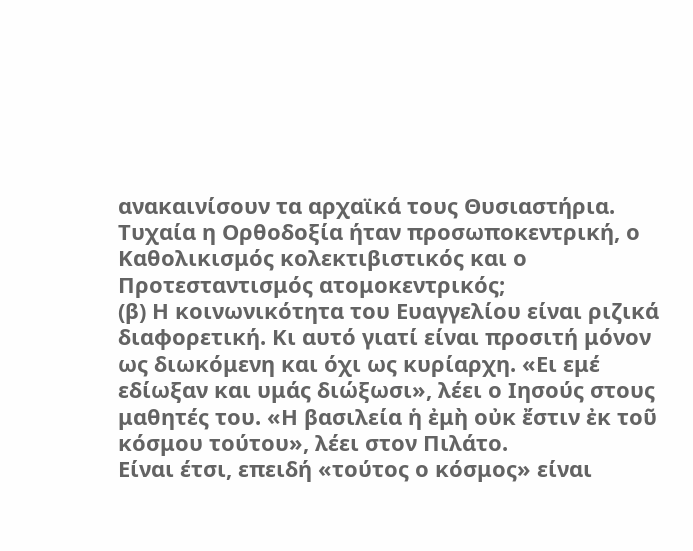ανακαινίσουν τα αρχαϊκά τους Θυσιαστήρια. Τυχαία η Ορθοδοξία ήταν προσωποκεντρική, ο Καθολικισμός κολεκτιβιστικός και ο Προτεσταντισμός ατομοκεντρικός;
(β) Η κοινωνικότητα του Ευαγγελίου είναι ριζικά διαφορετική. Κι αυτό γιατί είναι προσιτή μόνον ως διωκόμενη και όχι ως κυρίαρχη. «Ει εμέ εδίωξαν και υμάς διώξωσι», λέει ο Ιησούς στους μαθητές του. «Η βασιλεία ἡ ἐμὴ οὐκ ἔστιν ἐκ τοῦ κόσμου τούτου», λέει στον Πιλάτο.
Είναι έτσι, επειδή «τούτος ο κόσμος» είναι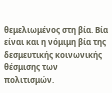θεμελιωμένος στη βία. Βία είναι και η νόμιμη βία της δεσμευτικής κοινωνικής θέσμισης των πολιτισμών.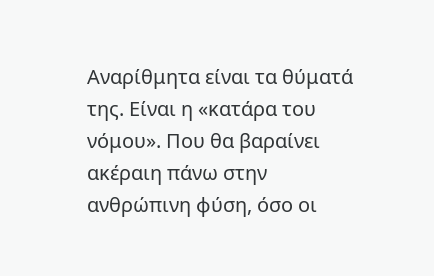Αναρίθμητα είναι τα θύματά της. Είναι η «κατάρα του νόμου». Που θα βαραίνει ακέραιη πάνω στην ανθρώπινη φύση, όσο οι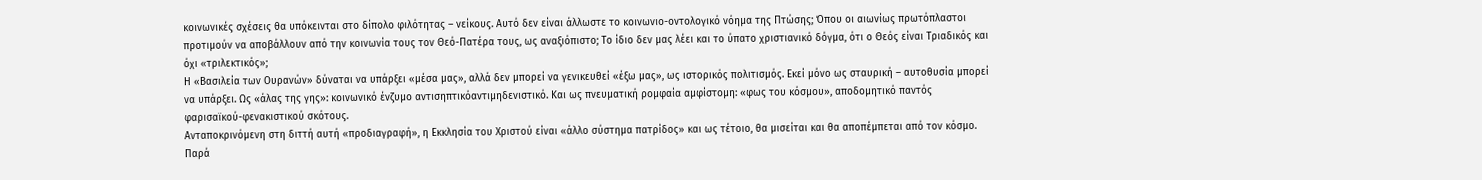κοινωνικές σχέσεις θα υπόκεινται στο δίπολο φιλότητας – νείκους. Αυτό δεν είναι άλλωστε το κοινωνιο-οντολογικό νόημα της Πτώσης; Όπου οι αιωνίως πρωτόπλαστοι προτιμούν να αποβάλλουν από την κοινωνία τους τον Θεό-Πατέρα τους, ως αναξιόπιστο; Το ίδιο δεν μας λέει και το ύπατο χριστιανικό δόγμα, ότι ο Θεός είναι Τριαδικός και όχι «τριλεκτικός»;
Η «Βασιλεία των Ουρανών» δύναται να υπάρξει «μέσα μας», αλλά δεν μπορεί να γενικευθεί «έξω μας», ως ιστορικός πολιτισμός. Εκεί μόνο ως σταυρική – αυτοθυσία μπορεί να υπάρξει. Ως «άλας της γης»: κοινωνικό ένζυμο αντισηπτικόαντιμηδενιστικό. Και ως πνευματική ρομφαία αμφίστομη: «φως του κόσμου», αποδομητικό παντός φαρισαϊκού-φενακιστικού σκότους.
Ανταποκρινόμενη στη διττή αυτή «προδιαγραφή», η Εκκλησία του Χριστού είναι «άλλο σύστημα πατρίδος» και ως τέτοιο, θα μισείται και θα αποπέμπεται από τον κόσμο. Παρά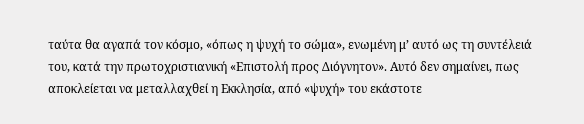ταύτα θα αγαπά τον κόσμο, «όπως η ψυχή το σώμα», ενωμένη μ’ αυτό ως τη συντέλειά του, κατά την πρωτοχριστιανική «Επιστολή προς Διόγνητον». Αυτό δεν σημαίνει, πως αποκλείεται να μεταλλαχθεί η Εκκλησία, από «ψυχή» του εκάστοτε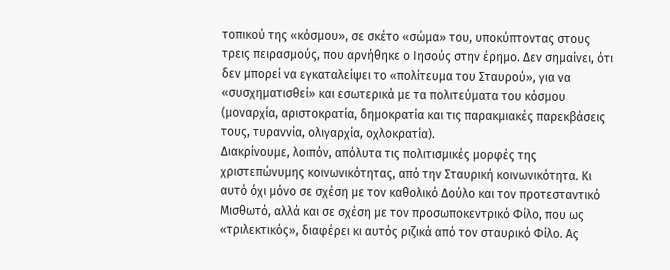τοπικού της «κόσμου», σε σκέτο «σώμα» του, υποκύπτοντας στους τρεις πειρασμούς, που αρνήθηκε ο Ιησούς στην έρημο. Δεν σημαίνει, ότι δεν μπορεί να εγκαταλείψει το «πολίτευμα του Σταυρού», για να «συσχηματισθεί» και εσωτερικά με τα πολιτεύματα του κόσμου (μοναρχία, αριστοκρατία, δημοκρατία και τις παρακμιακές παρεκβάσεις τους, τυραννία, ολιγαρχία, οχλοκρατία).
Διακρίνουμε, λοιπόν, απόλυτα τις πολιτισμικές μορφές της χριστεπώνυμης κοινωνικότητας, από την Σταυρική κοινωνικότητα. Κι αυτό όχι μόνο σε σχέση με τον καθολικό Δούλο και τον προτεσταντικό Μισθωτό, αλλά και σε σχέση με τον προσωποκεντρικό Φίλο, που ως «τριλεκτικός», διαφέρει κι αυτός ριζικά από τον σταυρικό Φίλο. Ας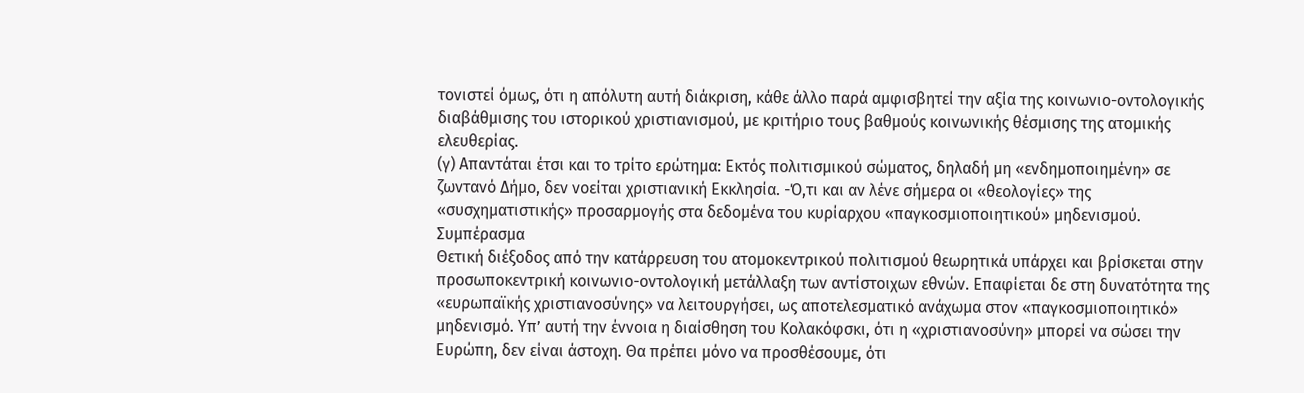τονιστεί όμως, ότι η απόλυτη αυτή διάκριση, κάθε άλλο παρά αμφισβητεί την αξία της κοινωνιο-οντολογικής διαβάθμισης του ιστορικού χριστιανισμού, με κριτήριο τους βαθμούς κοινωνικής θέσμισης της ατομικής ελευθερίας.
(γ) Απαντάται έτσι και το τρίτο ερώτημα: Εκτός πολιτισμικού σώματος, δηλαδή μη «ενδημοποιημένη» σε ζωντανό Δήμο, δεν νοείται χριστιανική Εκκλησία. -Ό,τι και αν λένε σήμερα οι «θεολογίες» της «συσχηματιστικής» προσαρμογής στα δεδομένα του κυρίαρχου «παγκοσμιοποιητικού» μηδενισμού.
Συμπέρασμα
Θετική διέξοδος από την κατάρρευση του ατομοκεντρικού πολιτισμού θεωρητικά υπάρχει και βρίσκεται στην προσωποκεντρική κοινωνιο-οντολογική μετάλλαξη των αντίστοιχων εθνών. Επαφίεται δε στη δυνατότητα της «ευρωπαϊκής χριστιανοσύνης» να λειτουργήσει, ως αποτελεσματικό ανάχωμα στον «παγκοσμιοποιητικό» μηδενισμό. Υπ’ αυτή την έννοια η διαίσθηση του Κολακόφσκι, ότι η «χριστιανοσύνη» μπορεί να σώσει την Ευρώπη, δεν είναι άστοχη. Θα πρέπει μόνο να προσθέσουμε, ότι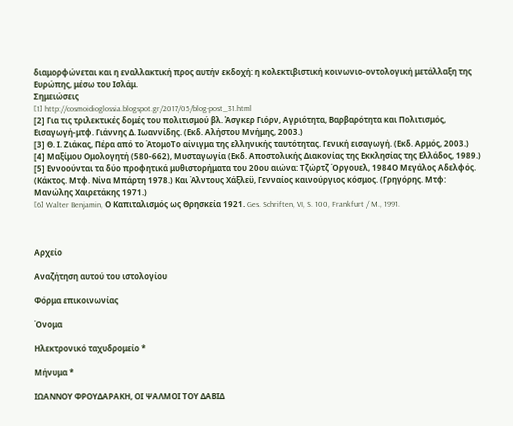διαμορφώνεται και η εναλλακτική προς αυτήν εκδοχή: η κολεκτιβιστική κοινωνιο-οντολογική μετάλλαξη της Ευρώπης, μέσω του Ισλάμ.
Σημειώσεις
[1] http://cosmoidioglossia.blogspot.gr/2017/05/blog-post_31.html
[2] Για τις τριλεκτικές δομές του πολιτισμού βλ. Ἀσγκερ Γιόρν, Αγριότητα, Βαρβαρότητα και Πολιτισμός, Εισαγωγή-μτφ. Γιάννης Δ. Ιωαννίδης. (Εκδ. Αλήστου Μνήμης, 2003.)
[3] Θ. Ι. Ζιάκας, Πέρα από το ΆτομοΤο αίνιγμα της ελληνικής ταυτότητας. Γενική εισαγωγή. (Εκδ. Αρμός, 2003.)
[4] Μαξίμου Ομολογητή (580-662), Μυσταγωγία (Εκδ. Αποστολικής Διακονίας της Εκκλησίας της Ελλάδος, 1989.)
[5] Εννοούνται τα δύο προφητικά μυθιστορήματα του 20ου αιώνα: Τζώρτζ Όργουελ, 1984Ο Μεγάλος Αδελφός. (Κάκτος. Μτφ. Νίνα Μπάρτη 1978.) Και Άλντους Χάξλεϋ, Γενναίος καινούργιος κόσμος. (Γρηγόρης. Μτφ:  Μανώλης Χαιρετάκης 1971.)
[6] Walter Benjamin, Ο Καπιταλισμός ως Θρησκεία 1921. Ges. Schriften, VI, S. 100, Frankfurt / M., 1991.



Αρχείο

Αναζήτηση αυτού του ιστολογίου

Φόρμα επικοινωνίας

Όνομα

Ηλεκτρονικό ταχυδρομείο *

Μήνυμα *

ΙΩΑΝΝΟΥ ΦΡΟΥΔΑΡΑΚΗ, ΟΙ ΨΑΛΜΟΙ ΤΟΥ ΔΑΒΙΔ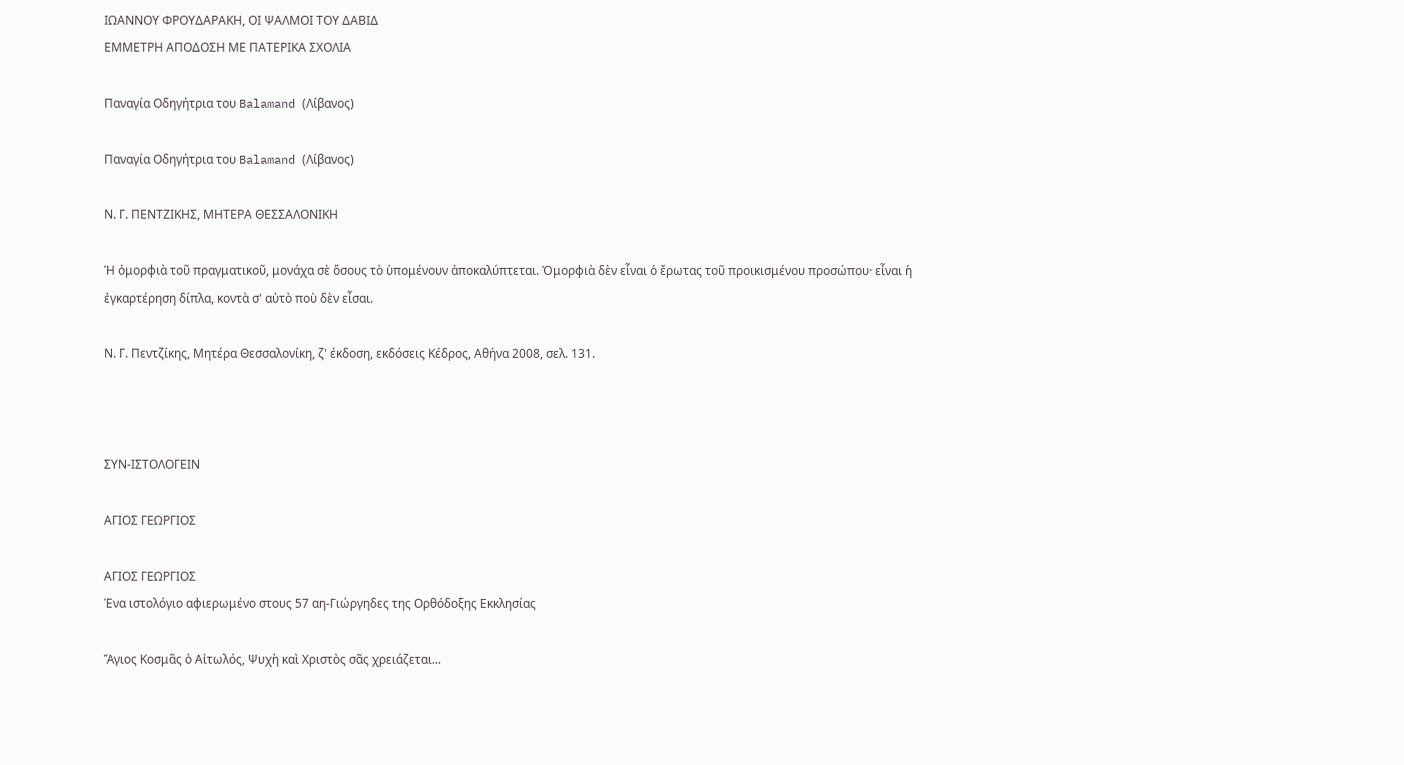ΙΩΑΝΝΟΥ ΦΡΟΥΔΑΡΑΚΗ, ΟΙ ΨΑΛΜΟΙ ΤΟΥ ΔΑΒΙΔ
ΕΜΜΕΤΡΗ ΑΠΟΔΟΣΗ ΜΕ ΠΑΤΕΡΙΚΑ ΣΧΟΛΙΑ

Παναγία Οδηγήτρια του Balamand (Λίβανος)

Παναγία Οδηγήτρια του Balamand (Λίβανος)

Ν. Γ. ΠΕΝΤΖΙΚΗΣ, ΜΗΤΕΡΑ ΘΕΣΣΑΛΟΝΙΚΗ

Ἡ ὀμορφιὰ τοῦ πραγματικοῦ, μονάχα σὲ ὅσους τὸ ὑπομένουν ἀποκαλύπτεται. Ὀμορφιὰ δὲν εἶναι ὁ ἔρωτας τοῦ προικισμένου προσώπου· εἶναι ἡ ἐγκαρτέρηση δίπλα, κοντὰ σ' αὐτὸ ποὺ δὲν εἶσαι.

Ν. Γ. Πεντζίκης, Μητέρα Θεσσαλονίκη, ζ' έκδοση, εκδόσεις Κέδρος, Αθήνα 2008, σελ. 131.



ΣΥΝ-ΙΣΤΟΛΟΓΕΙΝ

ΑΓΙΟΣ ΓΕΩΡΓΙΟΣ

ΑΓΙΟΣ ΓΕΩΡΓΙΟΣ
Ένα ιστολόγιο αφιερωμένο στους 57 αη-Γιώργηδες της Ορθόδοξης Εκκλησίας

Ἅγιος Κοσμᾶς ὁ Αἰτωλός, Ψυχὴ καὶ Χριστὸς σᾶς χρειάζεται...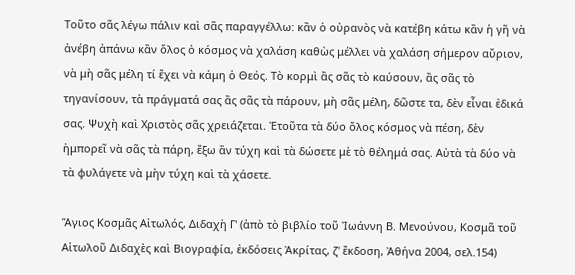Τοῦτο σᾶς λέγω πάλιν καὶ σᾶς παραγγέλλω: κἂν ὁ οὐρανὸς νὰ κατέβη κάτω κἂν ἡ γῆ νὰ ἀνέβη ἀπάνω κἂν ὅλος ὁ κόσμος νὰ χαλάση καθὼς μέλλει νὰ χαλάση σήμερον αὔριον, νὰ μὴ σᾶς μέλη τί ἔχει νὰ κάμη ὁ Θεός. Τὸ κορμὶ ἂς σᾶς τὸ καύσουν, ἂς σᾶς τὸ τηγανίσουν, τὰ πράγματά σας ἂς σᾶς τὰ πάρουν, μὴ σᾶς μέλη, δῶστε τα, δὲν εἶναι ἐδικά σας. Ψυχὴ καὶ Χριστὸς σᾶς χρειάζεται. Ἐτοῦτα τὰ δύο ὅλος κόσμος νὰ πέση, δὲν ἠμπορεῖ νὰ σᾶς τὰ πάρη, ἔξω ἂν τύχη καὶ τὰ δώσετε μὲ τὸ θέλημά σας. Αὐτὰ τὰ δύο νὰ τὰ φυλάγετε νὰ μὴν τύχη καὶ τὰ χάσετε.

Ἅγιος Κοσμᾶς Αἰτωλός, Διδαχὴ Γ' (ἀπὸ τὸ βιβλίο τοῦ Ἰωάννη Β. Μενούνου, Κοσμᾶ τοῦ Αἰτωλοῦ Διδαχὲς καὶ Βιογραφία, ἐκδόσεις Ἀκρίτας, ζ' ἔκδοση, Ἀθήνα 2004, σελ.154)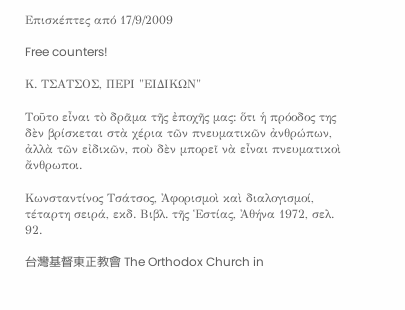Επισκέπτες από 17/9/2009

Free counters!

Κ. ΤΣΑΤΣΟΣ, ΠΕΡΙ "ΕΙΔΙΚΩΝ"

Τοῦτο εἶναι τὸ δρᾶμα τῆς ἐποχῆς μας: ὅτι ἡ πρόοδος της δὲν βρίσκεται στὰ χέρια τῶν πνευματικῶν ἀνθρώπων, ἀλλὰ τῶν εἰδικῶν, ποὺ δὲν μπορεῖ νὰ εἶναι πνευματικοὶ ἄνθρωποι.

Κωνσταντίνος Τσάτσος, Ἀφορισμοὶ καὶ διαλογισμοί, τέταρτη σειρά, εκδ. Βιβλ. τῆς Ἑστίας, Ἀθήνα 1972, σελ. 92.

台灣基督東正教會 The Orthodox Church in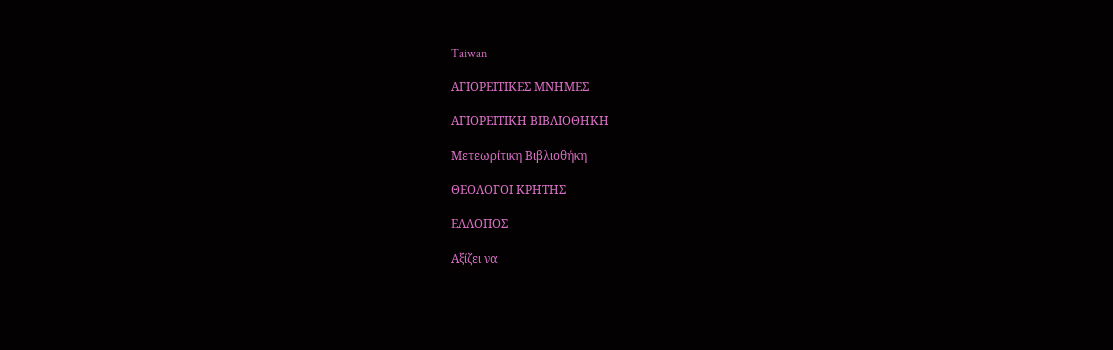Taiwan

ΑΓΙΟΡΕΙΤΙΚΕΣ ΜΝΗΜΕΣ

ΑΓΙΟΡΕΙΤΙΚΗ ΒΙΒΛΙΟΘΗΚΗ

Μετεωρίτικη Βιβλιοθήκη

ΘΕΟΛΟΓΟΙ ΚΡΗΤΗΣ

ΕΛΛΟΠΟΣ

Αξίζει να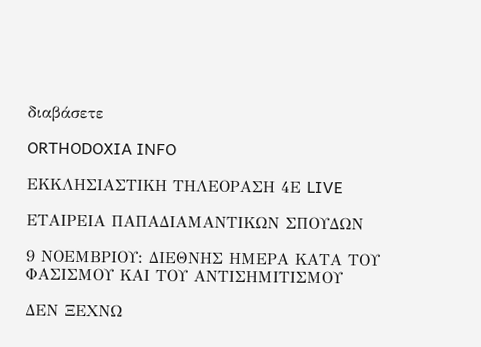διαβάσετε

ORTHODOXIA INFO

ΕΚΚΛΗΣΙΑΣΤΙΚΗ ΤΗΛΕΟΡΑΣΗ 4Ε LIVE

ΕΤΑΙΡΕΙΑ ΠΑΠΑΔΙΑΜΑΝΤΙΚΩΝ ΣΠΟΥΔΩΝ

9 ΝΟΕΜΒΡΙΟΥ: ΔΙΕΘΝΗΣ ΗΜΕΡΑ ΚΑΤΑ ΤΟΥ ΦΑΣΙΣΜΟΥ ΚΑΙ ΤΟΥ ΑΝΤΙΣΗΜΙΤΙΣΜΟΥ

ΔΕΝ ΞΕΧΝΩ